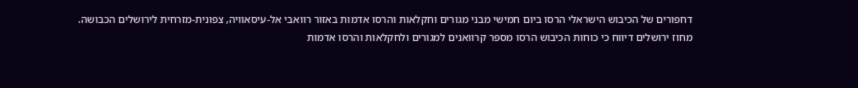דחפורים של הכיבוש הישראלי הרסו ביום חמישי מבני מגורים וחקלאות והרסו אדמות באזור רוואבי אל-עיסאוויה, צפונית-מזרחית לירושלים הכבושה.
מחוז ירושלים דיווח כי כוחות הכיבוש הרסו מספר קרוואנים למגורים ולחקלאות והרסו אדמות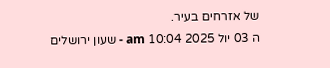של אזרחים בעיר.
ה 03 יול 2025 10:04 am - שעון ירושלים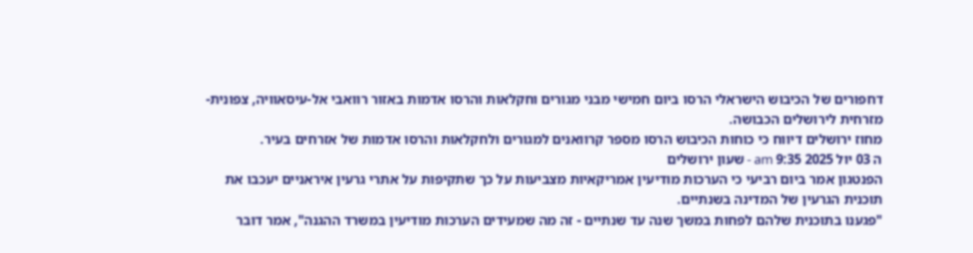דחפורים של הכיבוש הישראלי הרסו ביום חמישי מבני מגורים וחקלאות והרסו אדמות באזור רוואבי אל-עיסאוויה, צפונית-מזרחית לירושלים הכבושה.
מחוז ירושלים דיווח כי כוחות הכיבוש הרסו מספר קרוואנים למגורים ולחקלאות והרסו אדמות של אזרחים בעיר.
ה 03 יול 2025 9:35 am - שעון ירושלים
הפנטגון אמר ביום רביעי כי הערכות מודיעין אמריקאיות מצביעות על כך שתקיפות על אתרי גרעין איראניים יעכבו את תוכנית הגרעין של המדינה בשנתיים.
"פגענו בתוכנית שלהם לפחות במשך שנה עד שנתיים - זה מה שמעידים הערכות מודיעין במשרד ההגנה", אמר דובר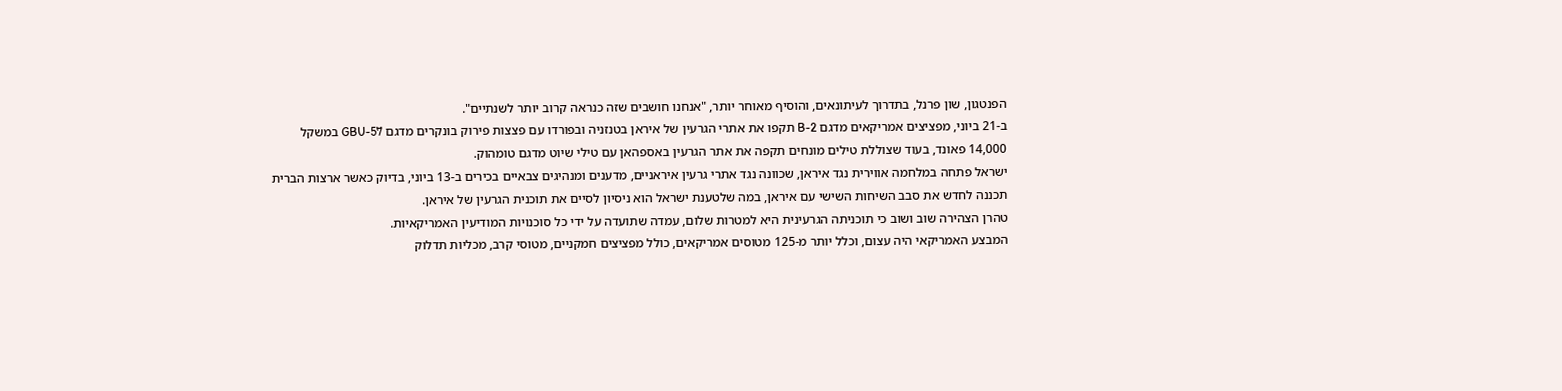הפנטגון, שון פרנל, בתדרוך לעיתונאים, והוסיף מאוחר יותר, "אנחנו חושבים שזה כנראה קרוב יותר לשנתיים".
ב-21 ביוני, מפציצים אמריקאים מדגם B-2 תקפו את אתרי הגרעין של איראן בטנזניה ובפורדו עם פצצות פירוק בונקרים מדגם GBU-57 במשקל 14,000 פאונד, בעוד שצוללת טילים מונחים תקפה את אתר הגרעין באספהאן עם טילי שיוט מדגם טומהוק.
ישראל פתחה במלחמה אווירית נגד איראן, שכוונה נגד אתרי גרעין איראניים, מדענים ומנהיגים צבאיים בכירים ב-13 ביוני, בדיוק כאשר ארצות הברית תכננה לחדש את סבב השיחות השישי עם איראן, במה שלטענת ישראל הוא ניסיון לסיים את תוכנית הגרעין של איראן.
טהרן הצהירה שוב ושוב כי תוכניתה הגרעינית היא למטרות שלום, עמדה שתועדה על ידי כל סוכנויות המודיעין האמריקאיות.
המבצע האמריקאי היה עצום, וכלל יותר מ-125 מטוסים אמריקאים, כולל מפציצים חמקניים, מטוסי קרב, מכליות תדלוק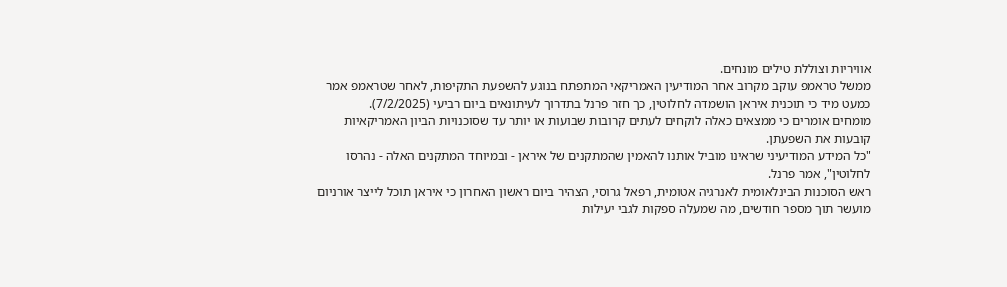אוויריות וצוללת טילים מונחים.
ממשל טראמפ עוקב מקרוב אחר המודיעין האמריקאי המתפתח בנוגע להשפעת התקיפות, לאחר שטראמפ אמר כמעט מיד כי תוכנית איראן הושמדה לחלוטין, כך חזר פרנל בתדרוך לעיתונאים ביום רביעי (7/2/2025).
מומחים אומרים כי ממצאים כאלה לוקחים לעתים קרובות שבועות או יותר עד שסוכנויות הביון האמריקאיות קובעות את השפעתן.
"כל המידע המודיעיני שראינו מוביל אותנו להאמין שהמתקנים של איראן - ובמיוחד המתקנים האלה - נהרסו לחלוטין", אמר פרנל.
ראש הסוכנות הבינלאומית לאנרגיה אטומית, רפאל גרוסי, הצהיר ביום ראשון האחרון כי איראן תוכל לייצר אורניום מועשר תוך מספר חודשים, מה שמעלה ספקות לגבי יעילות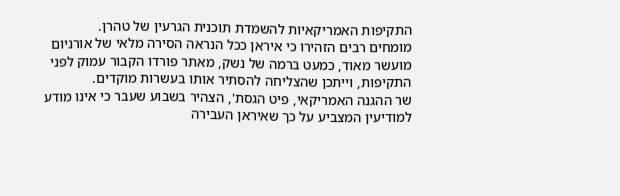התקיפות האמריקאיות להשמדת תוכנית הגרעין של טהרן.
מומחים רבים הזהירו כי איראן ככל הנראה הסירה מלאי של אורניום מועשר מאוד, כמעט ברמה של נשק, מאתר פורדו הקבור עמוק לפני התקיפות, וייתכן שהצליחה להסתיר אותו בעשרות מוקדים.
שר ההגנה האמריקאי, פיט הגסת', הצהיר בשבוע שעבר כי אינו מודע למודיעין המצביע על כך שאיראן העבירה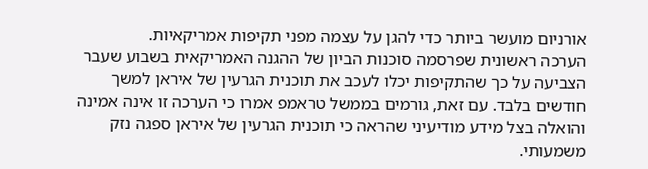אורניום מועשר ביותר כדי להגן על עצמה מפני תקיפות אמריקאיות.
הערכה ראשונית שפרסמה סוכנות הביון של ההגנה האמריקאית בשבוע שעבר הצביעה על כך שהתקיפות יכלו לעכב את תוכנית הגרעין של איראן למשך חודשים בלבד. עם זאת, גורמים בממשל טראמפ אמרו כי הערכה זו אינה אמינה והואלה בצל מידע מודיעיני שהראה כי תוכנית הגרעין של איראן ספגה נזק משמעותי.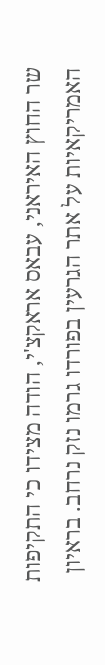שר החוץ האיראני, עבאס אראקצ'י, הודה מצידו כי התקיפות האמריקאיות על אתר הגרעין בפורדו גרמו נזק נרחב. בראיון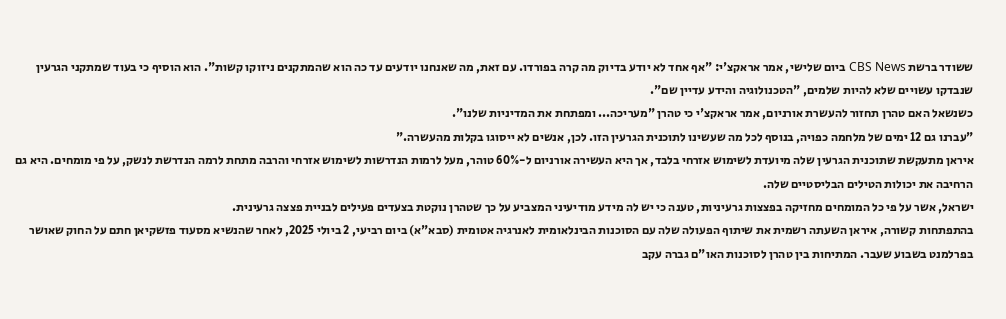ששודר ברשת CBS News ביום שלישי, אמר אראקצ'י: "אף אחד לא יודע בדיוק מה קרה בפורדו. עם זאת, מה שאנחנו יודעים עד כה הוא שהמתקנים ניזוקו קשות". הוא הוסיף כי בעוד שמתקני הגרעין שנבדקו עשויים שלא להיות שלמים, "הטכנולוגיה והידע עדיין שם".
כשנשאל האם טהרן תחזור להעשרת אורניום, אמר אראקצ'י כי טהרן "מעריכה... ומפתחת את המדיניות שלנו".
"עברנו גם 12 ימים של מלחמה כפויה, בנוסף לכל מה שעשינו לתוכנית הגרעין הזו. לכן, אנשים לא ייסוגו בקלות מהעשרה."
איראן מתעקשת שתוכנית הגרעין שלה מיועדת לשימוש אזרחי בלבד, אך היא העשירה אורניום ל-60% טוהר, מעל לרמות הנדרשות לשימוש אזרחי והרבה מתחת לרמה הנדרשת לנשק, על פי מומחים. היא גם הרחיבה את יכולות הטילים הבליסטיים שלה.
ישראל, אשר על פי כל המומחים מחזיקה בפצצות גרעיניות, טענה כי יש לה מידע מודיעיני המצביע על כך שטהרן נוקטת בצעדים פעילים לבניית פצצה גרעינית.
בהתפתחות קשורה, איראן השעתה רשמית את שיתוף הפעולה שלה עם הסוכנות הבינלאומית לאנרגיה אטומית (סבא"א) ביום רביעי, 2 ביולי 2025, לאחר שהנשיא מסעוד פזשקיאן חתם על החוק שאושר בפרלמנט בשבוע שעבר. המתיחות בין טהרן לסוכנות האו"ם גברה עקב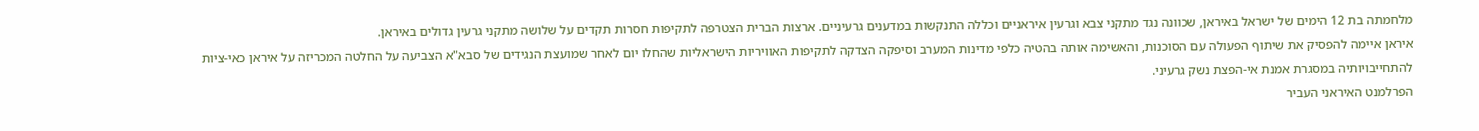מלחמתה בת 12 הימים של ישראל באיראן, שכוונה נגד מתקני צבא וגרעין איראניים וכללה התנקשות במדענים גרעיניים. ארצות הברית הצטרפה לתקיפות חסרות תקדים על שלושה מתקני גרעין גדולים באיראן.
איראן איימה להפסיק את שיתוף הפעולה עם הסוכנות, והאשימה אותה בהטיה כלפי מדינות המערב וסיפקה הצדקה לתקיפות האוויריות הישראליות שהחלו יום לאחר שמועצת הנגידים של סבא"א הצביעה על החלטה המכריזה על איראן כאי-ציות להתחייבויותיה במסגרת אמנת אי-הפצת נשק גרעיני.
הפרלמנט האיראני העביר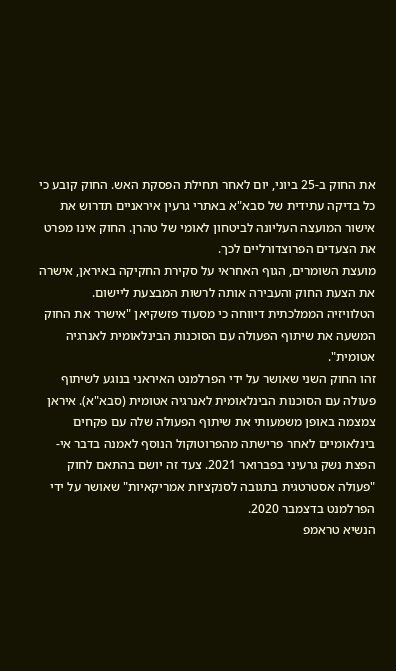את החוק ב-25 ביוני, יום לאחר תחילת הפסקת האש. החוק קובע כי כל בדיקה עתידית של סבא"א באתרי גרעין איראניים תדרוש את אישור המועצה העליונה לביטחון לאומי של טהרן. החוק אינו מפרט את הצעדים הפרוצדורליים לכך.
מועצת השומרים, הגוף האחראי על סקירת החקיקה באיראן, אישרה את הצעת החוק והעבירה אותה לרשות המבצעת ליישום.
הטלוויזיה הממלכתית דיווחה כי מסעוד פזשקיאן "אישרר את החוק המשעה את שיתוף הפעולה עם הסוכנות הבינלאומית לאנרגיה אטומית".
זהו החוק השני שאושר על ידי הפרלמנט האיראני בנוגע לשיתוף פעולה עם הסוכנות הבינלאומית לאנרגיה אטומית (סבא"א). איראן צמצמה באופן משמעותי את שיתוף הפעולה שלה עם פקחים בינלאומיים לאחר פרישתה מהפרוטוקול הנוסף לאמנה בדבר אי-הפצת נשק גרעיני בפברואר 2021. צעד זה יושם בהתאם לחוק "פעולה אסטרטגית בתגובה לסנקציות אמריקאיות" שאושר על ידי הפרלמנט בדצמבר 2020.
הנשיא טראמפ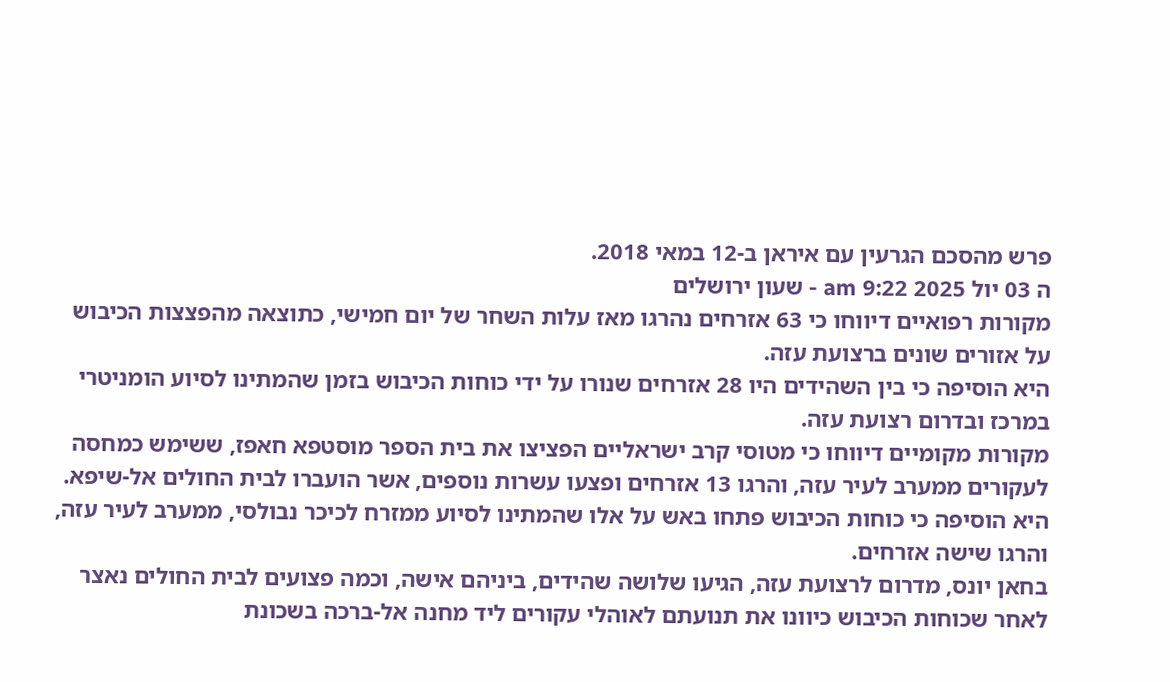פרש מהסכם הגרעין עם איראן ב-12 במאי 2018.
ה 03 יול 2025 9:22 am - שעון ירושלים
מקורות רפואיים דיווחו כי 63 אזרחים נהרגו מאז עלות השחר של יום חמישי, כתוצאה מהפצצות הכיבוש על אזורים שונים ברצועת עזה.
היא הוסיפה כי בין השהידים היו 28 אזרחים שנורו על ידי כוחות הכיבוש בזמן שהמתינו לסיוע הומניטרי במרכז ובדרום רצועת עזה.
מקורות מקומיים דיווחו כי מטוסי קרב ישראליים הפציצו את בית הספר מוסטפא חאפז, ששימש כמחסה לעקורים ממערב לעיר עזה, והרגו 13 אזרחים ופצעו עשרות נוספים, אשר הועברו לבית החולים אל-שיפא.
היא הוסיפה כי כוחות הכיבוש פתחו באש על אלו שהמתינו לסיוע ממזרח לכיכר נבולסי, ממערב לעיר עזה, והרגו שישה אזרחים.
בחאן יונס, מדרום לרצועת עזה, הגיעו שלושה שהידים, ביניהם אישה, וכמה פצועים לבית החולים נאצר לאחר שכוחות הכיבוש כיוונו את תנועתם לאוהלי עקורים ליד מחנה אל-ברכה בשכונת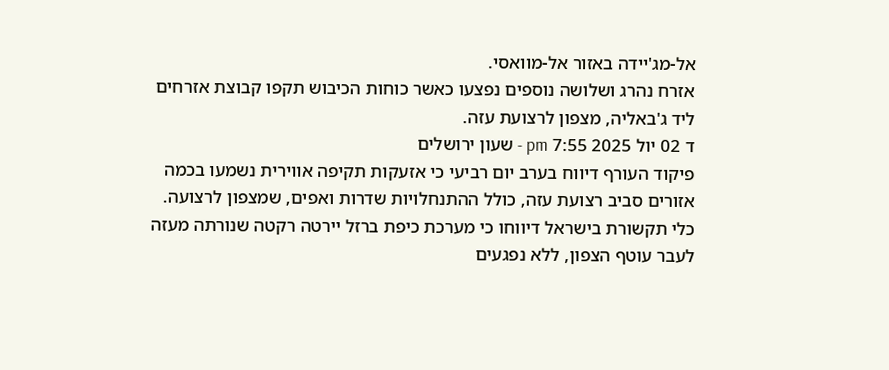אל-מג'יידה באזור אל-מוואסי.
אזרח נהרג ושלושה נוספים נפצעו כאשר כוחות הכיבוש תקפו קבוצת אזרחים ליד ג'באליה, מצפון לרצועת עזה.
ד 02 יול 2025 7:55 pm - שעון ירושלים
פיקוד העורף דיווח בערב יום רביעי כי אזעקות תקיפה אווירית נשמעו בכמה אזורים סביב רצועת עזה, כולל ההתנחלויות שדרות ואפים, שמצפון לרצועה.
כלי תקשורת בישראל דיווחו כי מערכת כיפת ברזל יירטה רקטה שנורתה מעזה לעבר עוטף הצפון, ללא נפגעים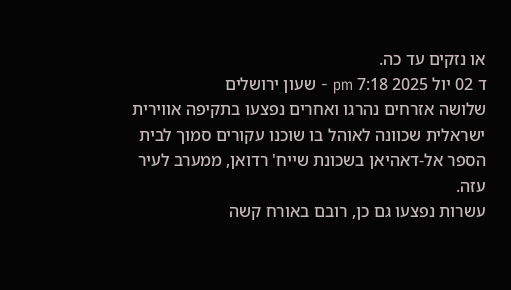או נזקים עד כה.
ד 02 יול 2025 7:18 pm - שעון ירושלים
שלושה אזרחים נהרגו ואחרים נפצעו בתקיפה אווירית ישראלית שכוונה לאוהל בו שוכנו עקורים סמוך לבית הספר אל-דאהיאן בשכונת שייח' רדואן, ממערב לעיר עזה.
עשרות נפצעו גם כן, רובם באורח קשה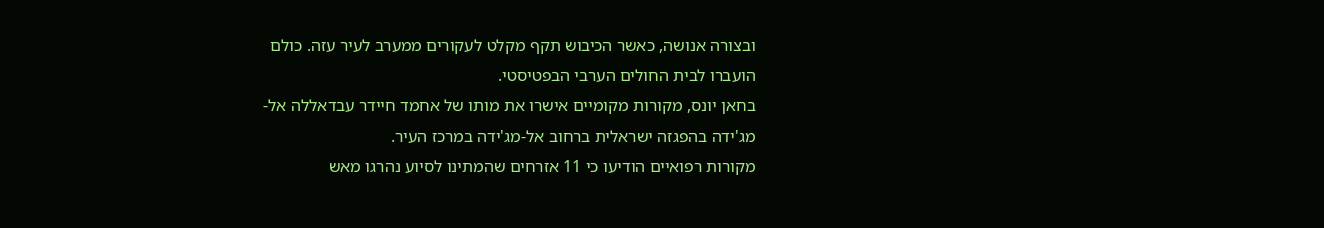ובצורה אנושה, כאשר הכיבוש תקף מקלט לעקורים ממערב לעיר עזה. כולם הועברו לבית החולים הערבי הבפטיסטי.
בחאן יונס, מקורות מקומיים אישרו את מותו של אחמד חיידר עבדאללה אל-מג'ידה בהפגזה ישראלית ברחוב אל-מג'ידה במרכז העיר.
מקורות רפואיים הודיעו כי 11 אזרחים שהמתינו לסיוע נהרגו מאש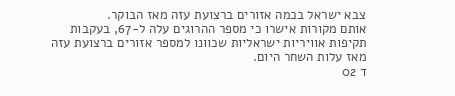צבא ישראל בכמה אזורים ברצועת עזה מאז הבוקר.
אותם מקורות אישרו כי מספר ההרוגים עלה ל-67, בעקבות תקיפות אוויריות ישראליות שכוונו למספר אזורים ברצועת עזה מאז עלות השחר היום.
ד 02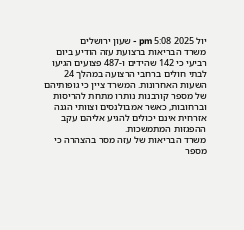יול 2025 5:08 pm - שעון ירושלים
משרד הבריאות ברצועת עזה הודיע ביום רביעי כי 142 שהידים ו-487 פצועים הגיעו לבתי חולים ברחבי הרצועה במהלך 24 השעות האחרונות. המשרד ציין כי גופותיהם של מספר קורבנות נותרו מתחת להריסות וברחובות, כאשר אמבולנסים וצוותי הגנה אזרחית אינם יכולים להגיע אליהם עקב ההפגזות המתמשכות.
משרד הבריאות של עזה מסר בהצהרה כי מספר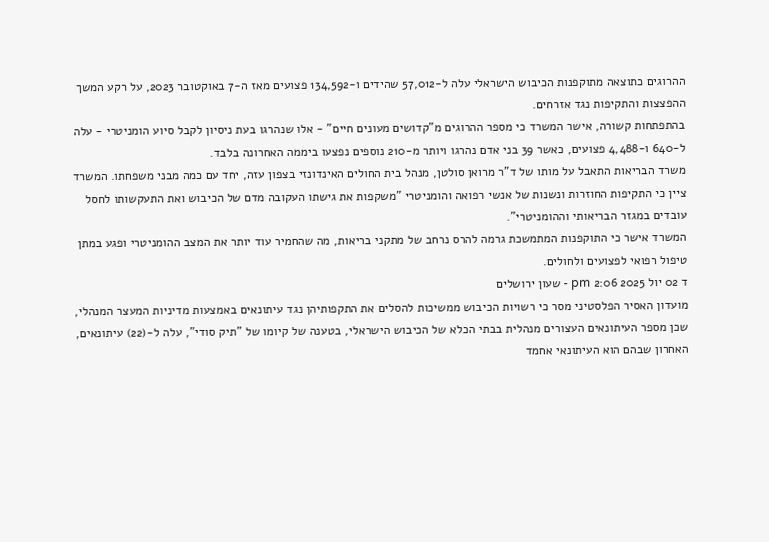ההרוגים כתוצאה מתוקפנות הכיבוש הישראלי עלה ל-57,012 שהידים ו-134,592 פצועים מאז ה-7 באוקטובר 2023, על רקע המשך ההפצצות והתקיפות נגד אזרחים.
בהתפתחות קשורה, אישר המשרד כי מספר ההרוגים מ"קדושים מעונים חיים" - אלו שנהרגו בעת ניסיון לקבל סיוע הומניטרי - עלה ל-640 ו-4,488 פצועים, כאשר 39 בני אדם נהרגו ויותר מ-210 נוספים נפצעו ביממה האחרונה בלבד.
משרד הבריאות התאבל על מותו של ד"ר מרואן סולטן, מנהל בית החולים האינדונזי בצפון עזה, יחד עם כמה מבני משפחתו. המשרד ציין כי התקיפות החוזרות ונשנות של אנשי רפואה והומניטרי "משקפות את גישתו העקובה מדם של הכיבוש ואת התעקשותו לחסל עובדים במגזר הבריאותי וההומניטרי".
המשרד אישר כי התוקפנות המתמשכת גרמה להרס נרחב של מתקני בריאות, מה שהחמיר עוד יותר את המצב ההומניטרי ופגע במתן טיפול רפואי לפצועים ולחולים.
ד 02 יול 2025 2:06 pm - שעון ירושלים
מועדון האסיר הפלסטיני מסר כי רשויות הכיבוש ממשיכות להסלים את התקפותיהן נגד עיתונאים באמצעות מדיניות המעצר המנהלי, שכן מספר העיתונאים העצורים מנהלית בבתי הכלא של הכיבוש הישראלי, בטענה של קיומו של "תיק סודי", עלה ל-(22) עיתונאים, האחרון שבהם הוא העיתונאי אחמד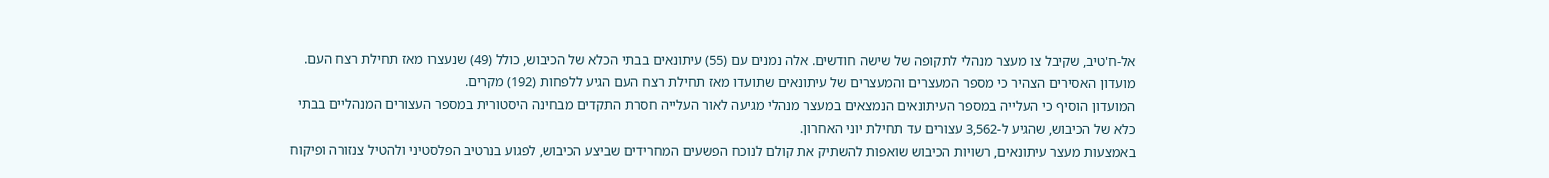אל-ח'טיב, שקיבל צו מעצר מנהלי לתקופה של שישה חודשים. אלה נמנים עם (55) עיתונאים בבתי הכלא של הכיבוש, כולל (49) שנעצרו מאז תחילת רצח העם.
מועדון האסירים הצהיר כי מספר המעצרים והמעצרים של עיתונאים שתועדו מאז תחילת רצח העם הגיע ללפחות (192) מקרים.
המועדון הוסיף כי העלייה במספר העיתונאים הנמצאים במעצר מנהלי מגיעה לאור העלייה חסרת התקדים מבחינה היסטורית במספר העצורים המנהליים בבתי כלא של הכיבוש, שהגיע ל-3,562 עצורים עד תחילת יוני האחרון.
באמצעות מעצר עיתונאים, רשויות הכיבוש שואפות להשתיק את קולם לנוכח הפשעים המחרידים שביצע הכיבוש, לפגוע בנרטיב הפלסטיני ולהטיל צנזורה ופיקוח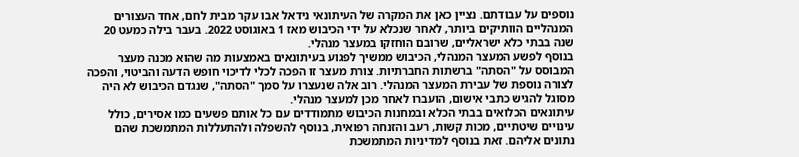נוספים על עבודתם. נציין כאן את המקרה של העיתונאי נידאל אבו עקר מבית לחם, אחד העצורים המנהליים הוותיקים ביותר, לאחר שנכלא על ידי הכיבוש מאז 1 באוגוסט 2022. בעבר בילה כמעט 20 שנה בבתי כלא ישראליים, שרובם הוחזקו במעצר מנהלי.
בנוסף לפשע המעצר המנהלי, הכיבוש ממשיך לפגוע בעיתונאים באמצעות מה שהוא מכנה מעצר המבוסס על "הסתה" ברשתות החברתיות. צורת מעצר זו הפכה לכלי לדיכוי חופש הדעה והביטוי, והפכה לצורה נוספת של עבירת המעצר המנהלי. רוב אלה שנעצרו על סמך "הסתה", שנגדם הכיבוש לא היה מסוגל להגיש כתבי אישום, הועברו לאחר מכן למעצר מנהלי.
עיתונאים הכלואים בבתי הכלא ובמחנות הכיבוש מתמודדים עם כל אותם פשעים כמו אסירים, כולל עינויים שיטתיים, מכות קשות, רעב והזנחה רפואית, בנוסף להשפלה ולהתעללות המתמשכת שהם נתונים אליהם. זאת בנוסף למדיניות המתמשכת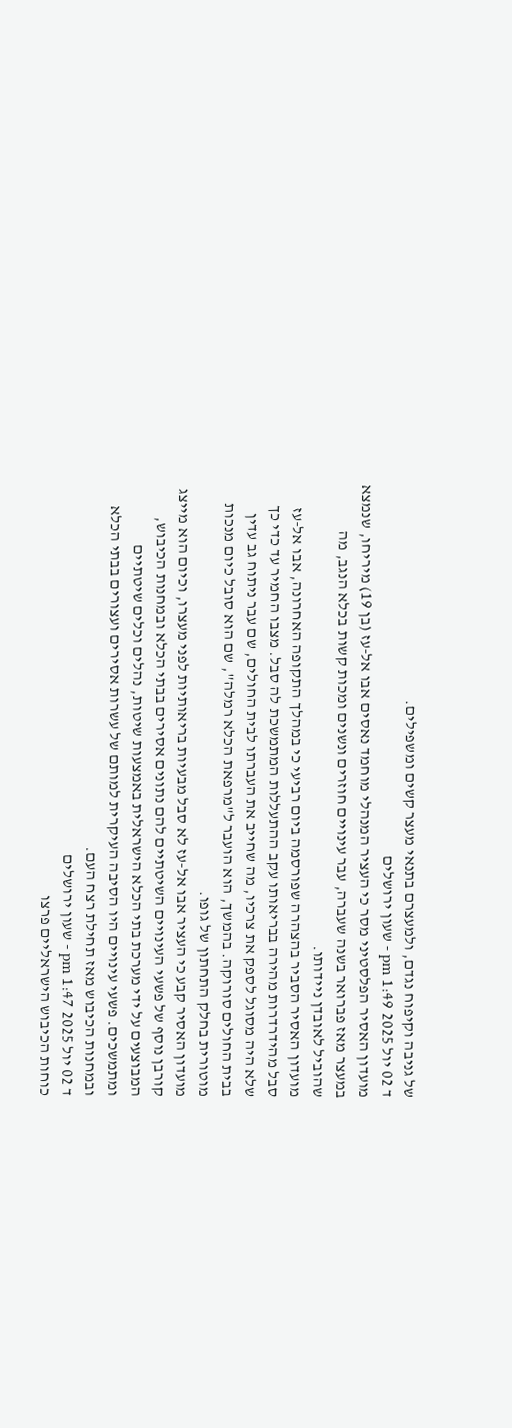של גניבה וקיפוח נגדם, ולמעצרם בתנאי מעצר קשים ומשפילים.
ד 02 יול 2025 1:49 pm - שעון ירושלים
מועדון האסיר הפלסטיני מסר כי העציר המנהלי מוחמד נאסים אבו אל-עז (בן 19) מיריחו, שנמצא במעצר מאז פברואר בשנה שעברה, עבר עינויים חוזרים ונשנים ומכות קשות בכלא הנגב, מה שהוביל לאובדן ניידותו.
מועדון האסיר הסביר בהצהרה שפורסמה ביום רביעי כי במהלך התקופה האחרונה, אבו אל-עז סבל מהידרדרות מהירה בבריאותו עקב ההתעללות המתמשכת לה סבל. מצבו החמיר עד כדי כך שלא היה מסוגל לספק את צרכיו, מה שחייב את העברתו לבית החולים, שם עבר ניתוח גב עדין בבית החולים סורוקה. בהמשך, הוא הועבר ל"מרפאת הכלא רמלה", שם הוא סובל כיום מנכות מוטורית בחלק התחתון של גופו.
מועדון האסיר קבע כי העציר אבו אל-עז לא סבל מבעיות בריאותיות לפני מעצרו, וכיום הוא מייצג קורבן נוסף של פשעי העינויים השיטתיים להם נתונים אסירים בבתי הכלא ובמחנות הכיבוש, המבוצעים על ידי מערכת בתי הכלא הישראלית באמצעות שיטות, נהלים וכלים שיטתיים ומתמשכים. פשעי עינויים היו הסיבה העיקרית למותם של עשרות אסירים ועצורים בבתי הכלא ובמחנות הכיבוש מאז תחילת רצח העם.
ד 02 יול 2025 1:47 pm - שעון ירושלים
כוחות הכיבוש הישראליים פרצו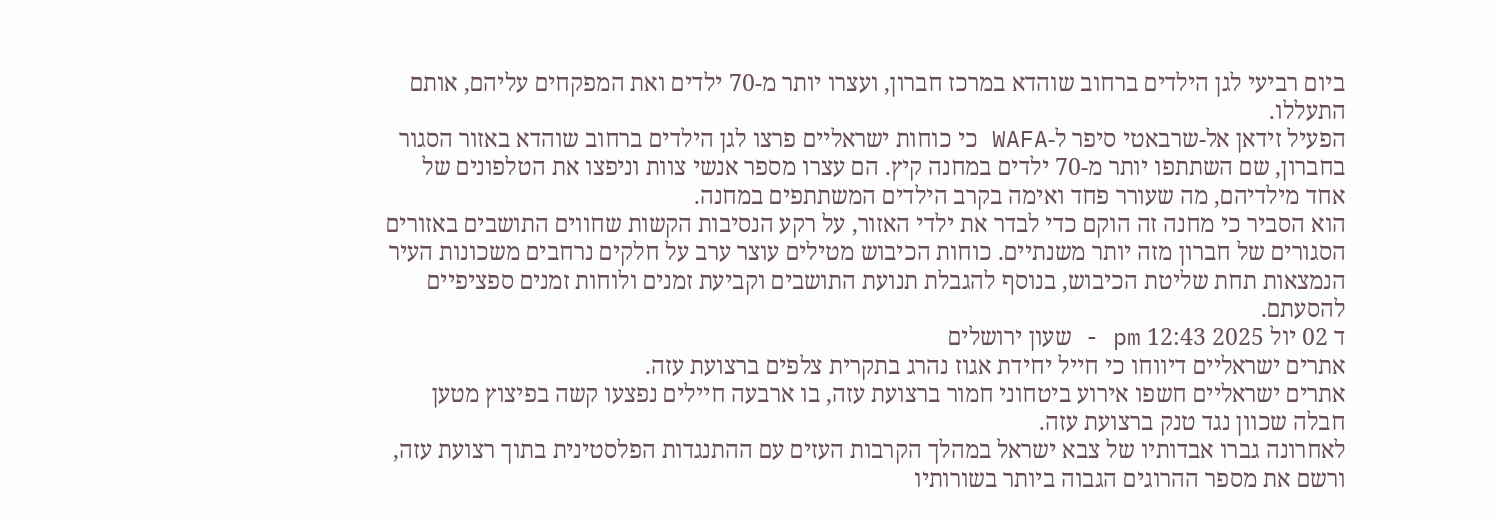ביום רביעי לגן הילדים ברחוב שוהדא במרכז חברון, ועצרו יותר מ-70 ילדים ואת המפקחים עליהם, אותם התעללו.
הפעיל זידאן אל-שרבאטי סיפר ל-WAFA כי כוחות ישראליים פרצו לגן הילדים ברחוב שוהדא באזור הסגור בחברון, שם השתתפו יותר מ-70 ילדים במחנה קיץ. הם עצרו מספר אנשי צוות וניפצו את הטלפונים של אחד מילדיהם, מה שעורר פחד ואימה בקרב הילדים המשתתפים במחנה.
הוא הסביר כי מחנה זה הוקם כדי לבדר את ילדי האזור, על רקע הנסיבות הקשות שחווים התושבים באזורים הסגורים של חברון מזה יותר משנתיים. כוחות הכיבוש מטילים עוצר ערב על חלקים נרחבים משכונות העיר הנמצאות תחת שליטת הכיבוש, בנוסף להגבלת תנועת התושבים וקביעת זמנים ולוחות זמנים ספציפיים להסעתם.
ד 02 יול 2025 12:43 pm - שעון ירושלים
אתרים ישראליים דיווחו כי חייל יחידת אגוז נהרג בתקרית צלפים ברצועת עזה.
אתרים ישראליים חשפו אירוע ביטחוני חמור ברצועת עזה, בו ארבעה חיילים נפצעו קשה בפיצוץ מטען חבלה שכוון נגד טנק ברצועת עזה.
לאחרונה גברו אבדותיו של צבא ישראל במהלך הקרבות העזים עם ההתנגדות הפלסטינית בתוך רצועת עזה, ורשם את מספר ההרוגים הגבוה ביותר בשורותיו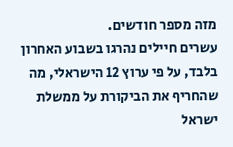מזה מספר חודשים.
עשרים חיילים נהרגו בשבוע האחרון בלבד, על פי ערוץ 12 הישראלי, מה שהחריף את הביקורת על ממשלת ישראל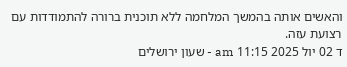והאשים אותה בהמשך המלחמה ללא תוכנית ברורה להתמודדות עם רצועת עזה.
ד 02 יול 2025 11:15 am - שעון ירושלים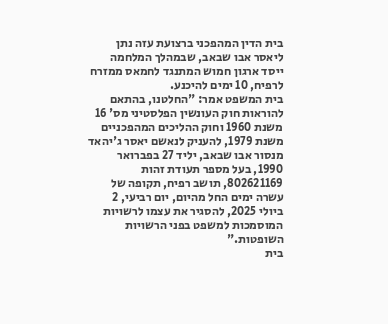בית הדין המהפכני ברצועת עזה נתן ליאסר אבו שבאב, שבמהלך המלחמה ייסד ארגון חמוש המתנגד לחמאס ממזרח לרפיח, 10 ימים להיכנע.
בית המשפט אמר: "החלטנו, בהתאם להוראות חוק העונשין הפלסטיני מס' 16 משנת 1960 וחוק ההליכים המהפכניים משנת 1979, להעניק לנאשם יאסר ג'יהאד מנסור אבו שבאב, יליד 27 בפברואר 1990, בעל מספר תעודת זהות 802621169, תושב רפיח, תקופה של עשרה ימים החל מהיום, יום רביעי, 2 ביולי 2025, להסגיר את עצמו לרשויות המוסמכות למשפט בפני הרשויות השופטות."
בית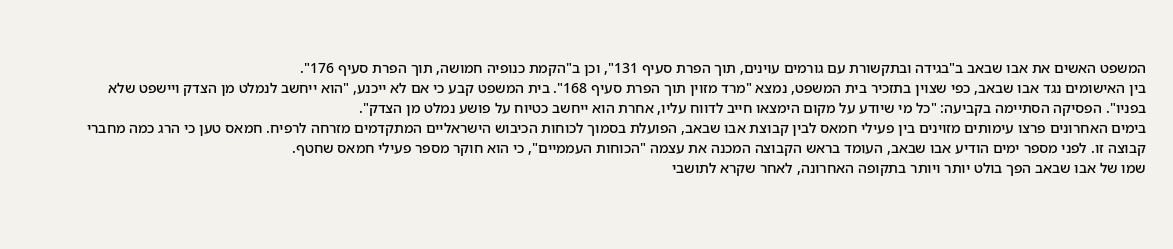המשפט האשים את אבו שבאב ב"בגידה ובתקשורת עם גורמים עוינים, תוך הפרת סעיף 131", וכן ב"הקמת כנופיה חמושה, תוך הפרת סעיף 176".
בין האישומים נגד אבו שבאב, כפי שצוין בתזכיר בית המשפט, נמצא "מרד מזוין תוך הפרת סעיף 168". בית המשפט קבע כי אם לא ייכנע, "הוא ייחשב לנמלט מן הצדק ויישפט שלא בפניו". הפסיקה הסתיימה בקביעה: "כל מי שיודע על מקום הימצאו חייב לדווח עליו, אחרת הוא ייחשב כטיוח על פושע נמלט מן הצדק".
בימים האחרונים פרצו עימותים מזוינים בין פעילי חמאס לבין קבוצת אבו שבאב, הפועלת בסמוך לכוחות הכיבוש הישראליים המתקדמים מזרחה לרפיח. חמאס טען כי הרג כמה מחברי קבוצה זו. לפני מספר ימים הודיע אבו שבאב, העומד בראש הקבוצה המכנה את עצמה "הכוחות העממיים", כי הוא חוקר מספר פעילי חמאס שחטף.
שמו של אבו שבאב הפך בולט יותר ויותר בתקופה האחרונה, לאחר שקרא לתושבי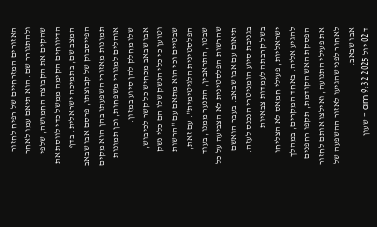האזורים המזרחיים של רפיח לחזור ולהתגורר שם. הוא תיאם עמו לאחר שהקים את הקבוצה החמושה, שלפי הדיווחים הקימה ממשל כדי לווסת את המצב שם, בתמיכה ישראלית. בדף הפייסבוק של קבוצתו, פרסם אבו שבאב תמונות מאזורי השפעתו בהן הוא מקים אוהלים למגורי משפחות, וכן תמונות שלו מחלק להן סיוע במזון.
אבו שבאב מכחיש כל קשר לכיבוש, וטוען כי כלי הנשק שלו הם כלי נשק שבטיים וכי הוא מתאם עם "הרשות הפלסטינית הלגיטימית". עם זאת, שבטו, התראבין, התנער ממנו, בעוד שהרשות הפלסטינית לא הצביעה על כל תיאום עם אבו שבאב. בעבר הואשם בגניבת סיוע הומניטרי הנכנס לעזה.
בשל קרבתה לעמדות צבאיות ישראליות, פעילי חמאס לא הצליחו להגיע אליה. באחד המקרים, במהלך הפסקת האש הקודמת, תקפו רחפנים את פעילי התנועה, ואילצו אותם לחזור לאחור לפני שהגיעו לאזור ההשפעה של אבו שבאב.
ד 02 יול 2025 9:32 am - שעון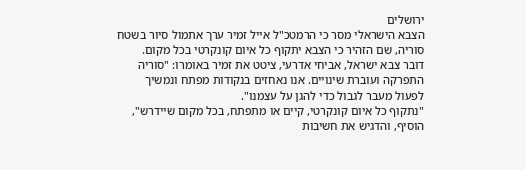ירושלים
הצבא הישראלי מסר כי הרמטכ"ל אייל זמיר ערך אתמול סיור בשטח סוריה, שם הזהיר כי הצבא יתקוף כל איום קונקרטי בכל מקום.
דובר צבא ישראל, אביחי אדרעי, ציטט את זמיר באומרו: "סוריה התפרקה ועוברת שינויים. אנו נאחזים בנקודות מפתח ונמשיך לפעול מעבר לגבול כדי להגן על עצמנו".
"נתקוף כל איום קונקרטי, קיים או מתפתח, בכל מקום שיידרש", הוסיף, והדגיש את חשיבות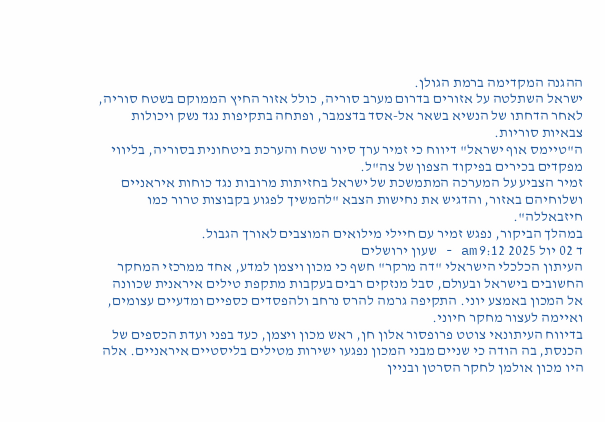ההגנה המקדימה ברמת הגולן.
ישראל השתלטה על אזורים בדרום מערב סוריה, כולל אזור החיץ הממוקם בשטח סוריה, לאחר הדחתו של הנשיא בשאר אל-אסד בדצמבר, ופתחה בתקיפות נגד נשק ויכולות צבאיות סוריות.
ה"טיימס אוף ישראל" דיווח כי זמיר ערך סיור שטח והערכת ביטחונית בסוריה, בליווי מפקדים בכירים בפיקוד הצפון של צה"ל.
זמיר הצביע על המערכה המתמשכת של ישראל בחזיתות מרובות נגד כוחות איראניים ושלוחיהם באזור, והדגיש את נחישות הצבא "להמשיך לפגוע בקבוצות טרור כמו חיזבאללה".
במהלך הביקור, נפגש זמיר עם חיילי מילואים המוצבים לאורך הגבול.
ד 02 יול 2025 9:12 am - שעון ירושלים
העיתון הכלכלי הישראלי "דה מרקר" חשף כי מכון ויצמן למדע, אחד ממרכזי המחקר החשובים בישראל ובעולם, סבל מנזקים רבים בעקבות מתקפת טילים איראנית שכוונה אל המכון באמצע יוני. התקיפה גרמה להרס נרחב ולהפסדים כספיים ומדעיים עצומים, ואיימה לעצור מחקר חיוני.
בדיווח העיתונאי צוטט פרופסור אלון חן, ראש מכון ויצמן, כעד בפני ועדת הכספים של הכנסת, בה הודה כי שניים מבני המכון נפגעו ישירות מטילים בליסטיים איראניים. אלה היו מכון אולמן לחקר הסרטן ובניין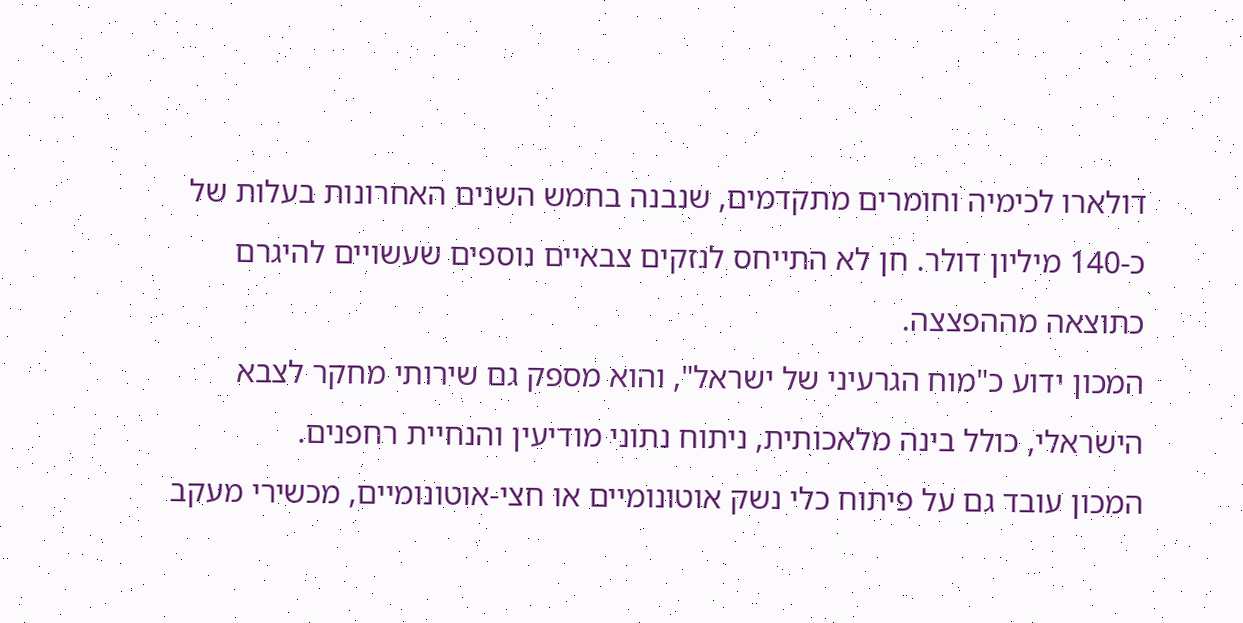דולארו לכימיה וחומרים מתקדמים, שנבנה בחמש השנים האחרונות בעלות של כ-140 מיליון דולר. חן לא התייחס לנזקים צבאיים נוספים שעשויים להיגרם כתוצאה מההפצצה.
המכון ידוע כ"מוח הגרעיני של ישראל", והוא מספק גם שירותי מחקר לצבא הישראלי, כולל בינה מלאכותית, ניתוח נתוני מודיעין והנחיית רחפנים.
המכון עובד גם על פיתוח כלי נשק אוטונומיים או חצי-אוטונומיים, מכשירי מעקב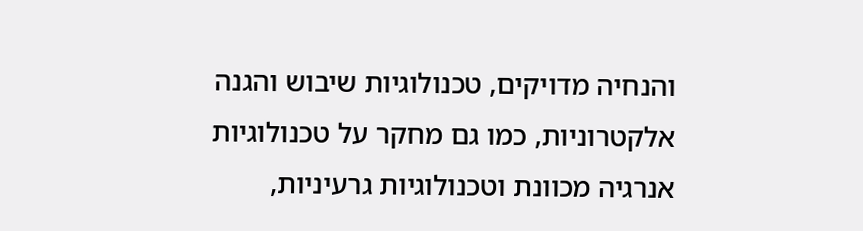והנחיה מדויקים, טכנולוגיות שיבוש והגנה אלקטרוניות, כמו גם מחקר על טכנולוגיות אנרגיה מכוונת וטכנולוגיות גרעיניות,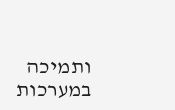ותמיכה במערכות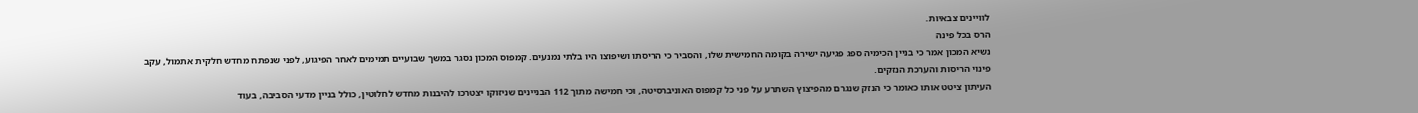לוויינים צבאיות.
הרס בכל פינה
נשיא המכון אמר כי בניין הכימיה ספג פגיעה ישירה בקומה החמישית שלו, והסביר כי הריסתו ושיפוצו היו בלתי נמנעים. קמפוס המכון נסגר במשך שבועיים תמימים לאחר הפיגוע, לפני שנפתח מחדש חלקית אתמול, עקב פינוי הריסות והערכת הנזקים.
העיתון ציטט אותו כאומר כי הנזק שנגרם מהפיצוץ השתרע על פני כל קמפוס האוניברסיטה, וכי חמישה מתוך 112 הבניינים שניזוקו יצטרכו להיבנות מחדש לחלוטין, כולל בניין מדעי הסביבה, בעוד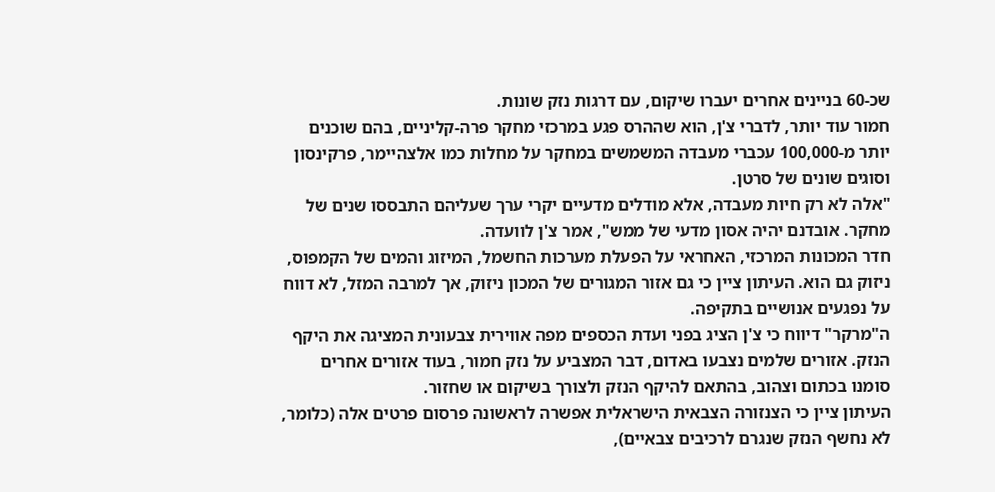שכ-60 בניינים אחרים יעברו שיקום, עם דרגות נזק שונות.
חמור עוד יותר, לדברי צ'ן, הוא שההרס פגע במרכזי מחקר פרה-קליניים, בהם שוכנים יותר מ-100,000 עכברי מעבדה המשמשים במחקר על מחלות כמו אלצהיימר, פרקינסון וסוגים שונים של סרטן.
"אלה לא רק חיות מעבדה, אלא מודלים מדעיים יקרי ערך שעליהם התבססו שנים של מחקר. אובדנם יהיה אסון מדעי של ממש", אמר צ'ן לוועדה.
חדר המכונות המרכזי, האחראי על הפעלת מערכות החשמל, המיזוג והמים של הקמפוס, ניזוק גם הוא. העיתון ציין כי גם אזור המגורים של המכון ניזוק, אך למרבה המזל, לא דווח על נפגעים אנושיים בתקיפה.
ה"מרקר" דיווח כי צ'ן הציג בפני ועדת הכספים מפה אווירית צבעונית המציגה את היקף הנזק. אזורים שלמים נצבעו באדום, דבר המצביע על נזק חמור, בעוד אזורים אחרים סומנו בכתום וצהוב, בהתאם להיקף הנזק ולצורך בשיקום או שחזור.
העיתון ציין כי הצנזורה הצבאית הישראלית אפשרה לראשונה פרסום פרטים אלה (כלומר, לא נחשף הנזק שנגרם לרכיבים צבאיים),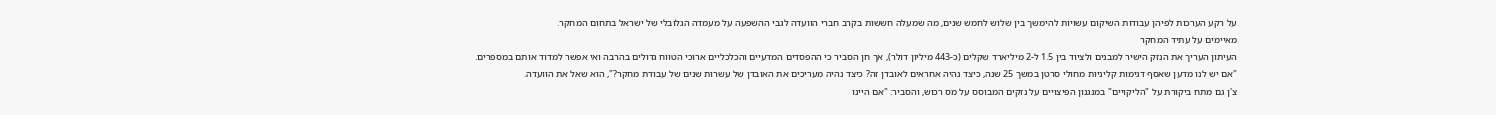על רקע הערכות לפיהן עבודות השיקום עשויות להימשך בין שלוש לחמש שנים, מה שמעלה חששות בקרב חברי הוועדה לגבי ההשפעה על מעמדה הגלובלי של ישראל בתחום המחקר.
מאיימים על עתיד המחקר
העיתון העריך את הנזק הישיר למבנים ולציוד בין 1.5 ל-2 מיליארד שקלים (כ-443 מיליון דולר), אך חן הסביר כי ההפסדים המדעיים והכלכליים ארוכי הטווח גדולים בהרבה ואי אפשר למדוד אותם במספרים.
"אם יש לנו מדען שאסף דגימות קליניות מחולי סרטן במשך 25 שנה, כיצד נהיה אחראים לאובדן זה? כיצד נהיה מעריכים את האובדן של עשרות שנים של עבודת מחקר?", הוא שאל את הוועדה.
צ'ן גם מתח ביקורת על "הליקויים" במנגנון הפיצויים על נזקים המבוסס על מס רכוש, והסביר: "אם היינו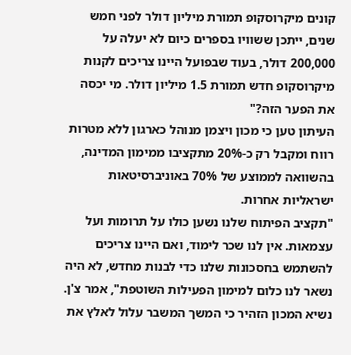קונים מיקרוסקופ תמורת מיליון דולר לפני חמש שנים, ייתכן ששוויו בספרים כיום לא יעלה על 200,000 דולר, בעוד שבפועל היינו צריכים לקנות מיקרוסקופ חדש תמורת 1.5 מיליון דולר. מי יכסה את הפער הזה?"
העיתון טען כי מכון ויצמן מנוהל כארגון ללא מטרות רווח ומקבל רק כ-20% מתקציבו ממימון המדינה, בהשוואה לממוצע של 70% באוניברסיטאות ישראליות אחרות.
"תקציב הפיתוח שלנו נשען כולו על תרומות ועל עצמאות. אין לנו שכר לימוד, ואם היינו צריכים להשתמש בחסכונות שלנו כדי לבנות מחדש, לא היה נשאר לנו כלום למימון הפעילות השוטפת", אמר צ'ן.
נשיא המכון הזהיר כי המשך המשבר עלול לאלץ את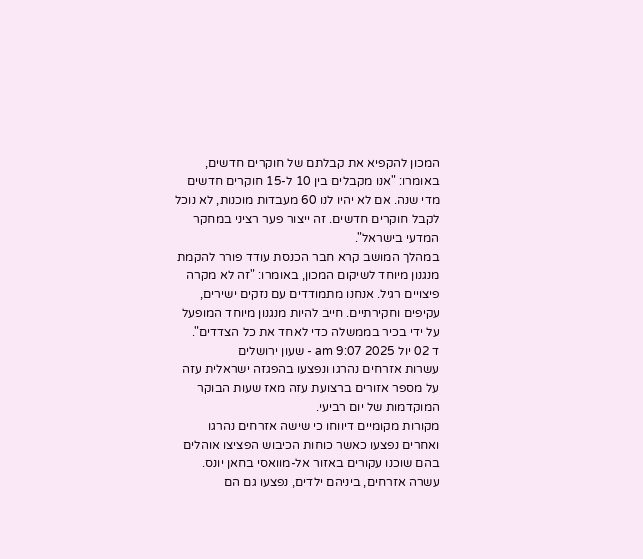המכון להקפיא את קבלתם של חוקרים חדשים, באומרו: "אנו מקבלים בין 10 ל-15 חוקרים חדשים מדי שנה. אם לא יהיו לנו 60 מעבדות מוכנות, לא נוכל לקבל חוקרים חדשים. זה ייצור פער רציני במחקר המדעי בישראל".
במהלך המושב קרא חבר הכנסת עודד פורר להקמת מנגנון מיוחד לשיקום המכון, באומרו: "זה לא מקרה פיצויים רגיל. אנחנו מתמודדים עם נזקים ישירים, עקיפים וחקירתיים. חייב להיות מנגנון מיוחד המופעל על ידי בכיר בממשלה כדי לאחד את כל הצדדים".
ד 02 יול 2025 9:07 am - שעון ירושלים
עשרות אזרחים נהרגו ונפצעו בהפגזה ישראלית עזה על מספר אזורים ברצועת עזה מאז שעות הבוקר המוקדמות של יום רביעי.
מקורות מקומיים דיווחו כי שישה אזרחים נהרגו ואחרים נפצעו כאשר כוחות הכיבוש הפציצו אוהלים בהם שוכנו עקורים באזור אל-מוואסי בחאן יונס. עשרה אזרחים, ביניהם ילדים, נפצעו גם הם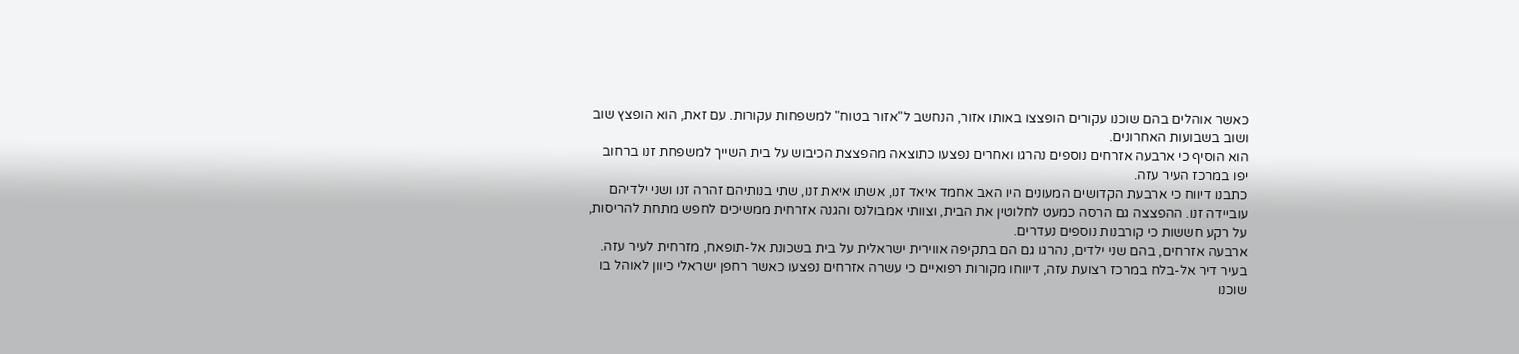כאשר אוהלים בהם שוכנו עקורים הופצצו באותו אזור, הנחשב ל"אזור בטוח" למשפחות עקורות. עם זאת, הוא הופצץ שוב ושוב בשבועות האחרונים.
הוא הוסיף כי ארבעה אזרחים נוספים נהרגו ואחרים נפצעו כתוצאה מהפצצת הכיבוש על בית השייך למשפחת זנו ברחוב יפו במרכז העיר עזה.
כתבנו דיווח כי ארבעת הקדושים המעונים היו האב אחמד איאד זנו, אשתו איאת זנו, שתי בנותיהם זהרה זנו ושני ילדיהם עוביידה זנו. ההפצצה גם הרסה כמעט לחלוטין את הבית, וצוותי אמבולנס והגנה אזרחית ממשיכים לחפש מתחת להריסות, על רקע חששות כי קורבנות נוספים נעדרים.
ארבעה אזרחים, בהם שני ילדים, נהרגו גם הם בתקיפה אווירית ישראלית על בית בשכונת אל-תופאח, מזרחית לעיר עזה.
בעיר דיר אל-בלח במרכז רצועת עזה, דיווחו מקורות רפואיים כי עשרה אזרחים נפצעו כאשר רחפן ישראלי כיוון לאוהל בו שוכנו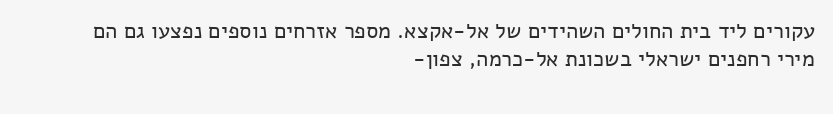עקורים ליד בית החולים השהידים של אל-אקצא. מספר אזרחים נוספים נפצעו גם הם מירי רחפנים ישראלי בשכונת אל-כרמה, צפון-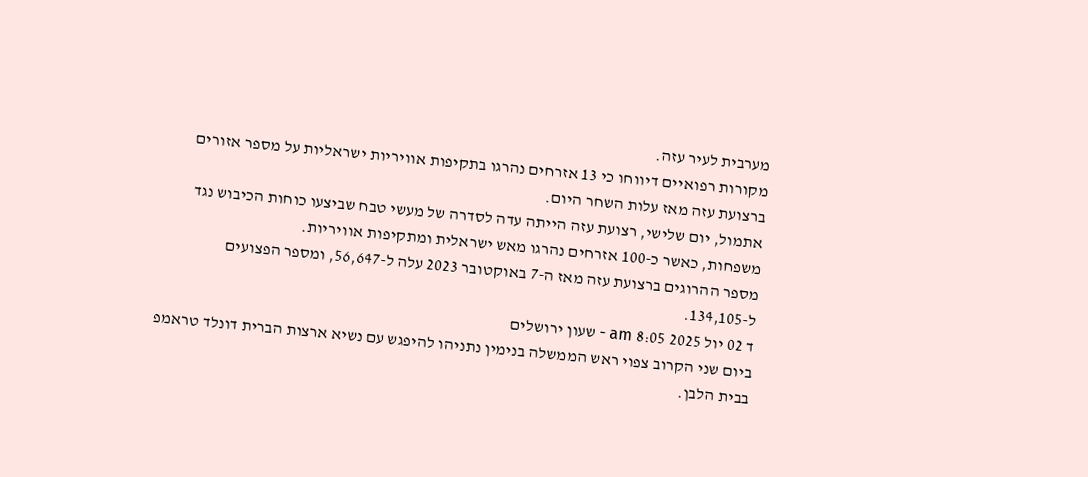מערבית לעיר עזה.
מקורות רפואיים דיווחו כי 13 אזרחים נהרגו בתקיפות אוויריות ישראליות על מספר אזורים ברצועת עזה מאז עלות השחר היום.
אתמול, יום שלישי, רצועת עזה הייתה עדה לסדרה של מעשי טבח שביצעו כוחות הכיבוש נגד משפחות, כאשר כ-100 אזרחים נהרגו מאש ישראלית ומתקיפות אוויריות.
מספר ההרוגים ברצועת עזה מאז ה-7 באוקטובר 2023 עלה ל-56,647, ומספר הפצועים ל-134,105.
ד 02 יול 2025 8:05 am - שעון ירושלים
ביום שני הקרוב צפוי ראש הממשלה בנימין נתניהו להיפגש עם נשיא ארצות הברית דונלד טראמפ בבית הלבן.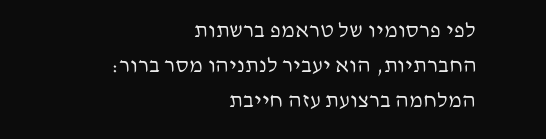לפי פרסומיו של טראמפ ברשתות החברתיות, הוא יעביר לנתניהו מסר ברור: המלחמה ברצועת עזה חייבת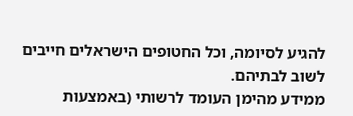להגיע לסיומה, וכל החטופים הישראלים חייבים לשוב לבתיהם.
ממידע מהימן העומד לרשותי (באמצעות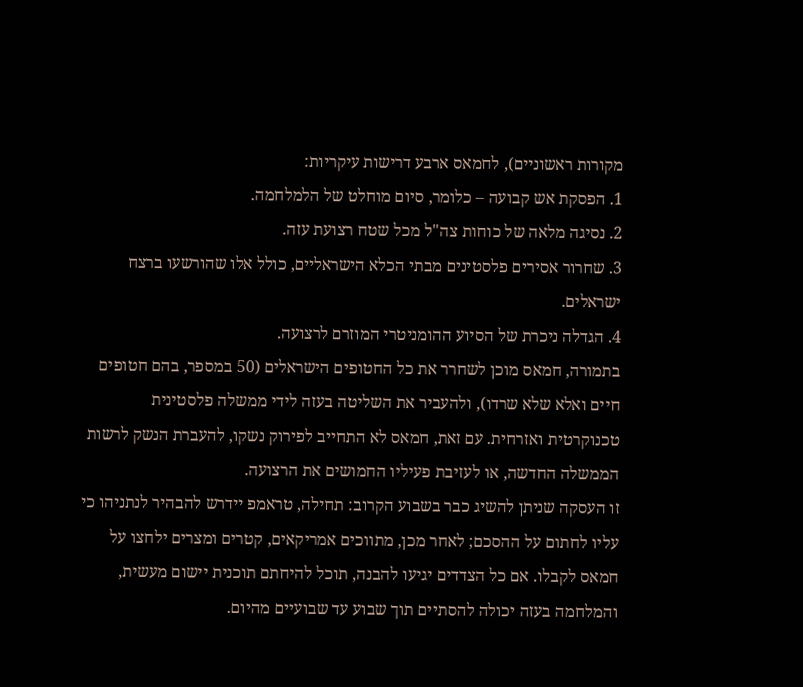מקורות ראשוניים), לחמאס ארבע דרישות עיקריות:
1. הפסקת אש קבועה – כלומר, סיום מוחלט של הלמלחמה.
2. נסיגה מלאה של כוחות צה"ל מכל שטח רצועת עזה.
3. שחרור אסירים פלסטינים מבתי הכלא הישראליים, כולל אלו שהורשעו ברצח ישראלים.
4. הגדלה ניכרת של הסיוע ההומניטרי המוזרם לרצועה.
בתמורה, חמאס מוכן לשחרר את כל החטופים הישראלים (50 במספר, בהם חטופים חיים ואלא שלא שרדו), ולהעביר את השליטה בעזה לידי ממשלה פלסטינית טכנוקרטית ואזרחית. עם זאת, חמאס לא התחייב לפירוק נשקו, להעברת הנשק לרשות הממשלה החדשה, או לעזיבת פעיליו החמושים את הרצועה.
זו העסקה שניתן להשיג כבר בשבוע הקרוב: תחילה, טראמפ יידרש להבהיר לנתניהו כי עליו לחתום על ההסכם; לאחר מכן, מתווכים אמריקאים, קטרים ומצרים ילחצו על חמאס לקבלו. אם כל הצדדים יגיעו להבנה, תוכל להיחתם תוכנית יישום מעשית, והמלחמה בעזה יכולה להסתיים תוך שבוע עד שבועיים מהיום.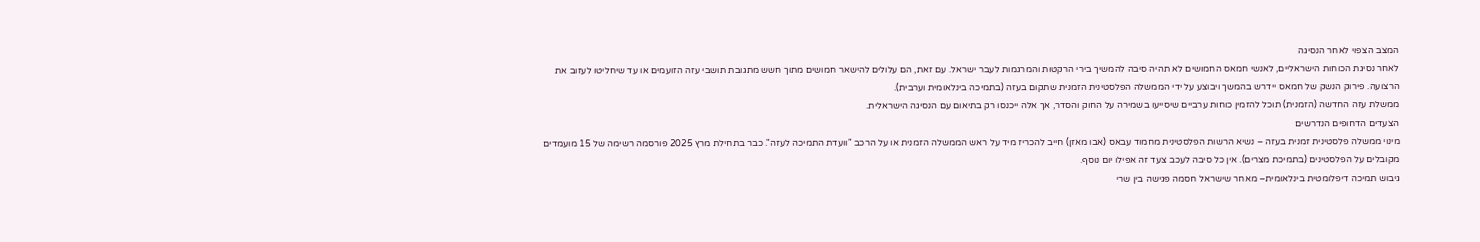המצב הצפוי לאחר הנסיגה
לאחר נסיגת הכוחות הישראליים, לאנשי חמאס החמושים לא תהיה סיבה להמשיך בירי הרקטות והמרגמות לעבר ישראל. עם זאת, הם עלולים להישאר חמושים מתוך חשש מתגובת תושבי עזה הזועמים או עד שיחליטו לעזוב את הרצועה. פירוק הנשק של חמאס יידרש בהמשך ויבוצע על ידי הממשלה הפלסטינית הזמנית שתקום בעזה (בתמיכה בינלאומית וערבית).
ממשלת עזה החדשה (הזמנית) תוכל להזמין כוחות ערביים שיסייעו בשמירה על החוק והסדר, אך אלה ייכנסו רק בתיאום עם הנסיגה הישראלית.
הצעדים הדחופים הנדרשים
מינוי ממשלה פלסטינית זמנית בעזה – נשיא הרשות הפלסטינית מחמוד עבאס (אבו מאזן) חייב להכריז מיד על ראש הממשלה הזמנית או על הרכב "וועדת התמיכה לעזה". כבר בתחילת מרץ 2025 פורסמה רשימה של 15 מועמדים מקובלים על הפלסטינים (בתמיכת מצרים). אין כל סיבה לעכב צעד זה אפילו יום נוסף.
גיבוש תמיכה דיפלומטית בינלאומית– מאחר שישראל חסמה פגישה בין שרי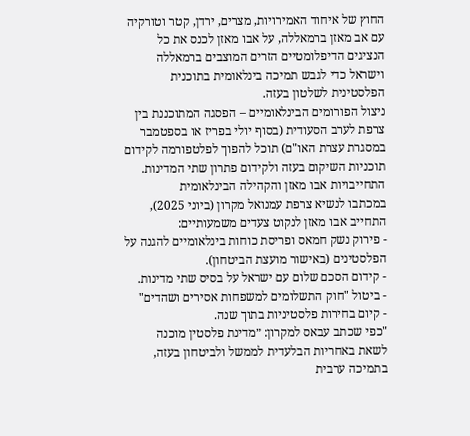החוץ של איחוד האמירויות, מצרים, ירדן, קטר וטורקיה עם אב מאזן ברמאללה, על אבו מאזן לכנס את כל הנציגים הדיפלומטיים הזרים המוצבים ברמאללה וישראל כדי לגבש תמיכה בינלאומית בתוכנית הפלסטינית לשלטון בעזה.
ניצול הפורומים הבינלאומיים – הפסגה המתוכננת בין צרפת לערב הסעודית (בסוף יולי בפריז או בספטמבר במסגרת עצרת האו"ם) תוכל להפוך לפלטפורמה לקידום תוכניות השיקום בעזה ולקידום פתרון שתי המדינות.
התחייבויות אבו מאזן והקהילה הבינלאומית
במכתבו לנשיא צרפת עמנואל מקרון (ביוני 2025), התחייב אבו מאזן לנקוט צעדים משמעותיים:
- פירוק נשק חמאס ופריסת כוחות בינלאומיים להגנה על הפלסטינים (באישור מועצת הביטחון).
- קידום הסכם שלום עם ישראל על בסיס שתי מדינות.
- ביטול "חוק התשלומים למשפחות אסירים ושהדים"
- קיום בחירות פלסטיניות בתוך שנה.
"כפי שכתב עבאס למקרון: ״מדינת פלסטין מוכנה לשאת באחריות הבלעדית לממשל ולביטחון בעזה, בתמיכה ערבית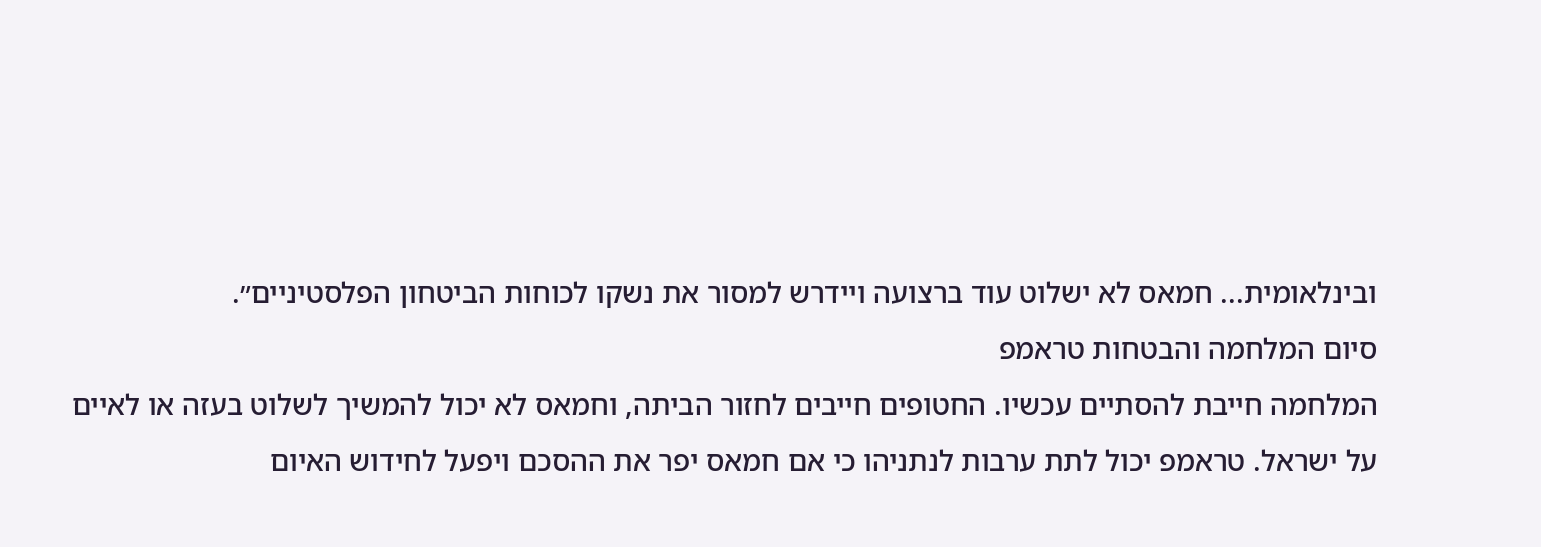ובינלאומית... חמאס לא ישלוט עוד ברצועה ויידרש למסור את נשקו לכוחות הביטחון הפלסטיניים״.
סיום המלחמה והבטחות טראמפ
המלחמה חייבת להסתיים עכשיו. החטופים חייבים לחזור הביתה, וחמאס לא יכול להמשיך לשלוט בעזה או לאיים על ישראל. טראמפ יכול לתת ערבות לנתניהו כי אם חמאס יפר את ההסכם ויפעל לחידוש האיום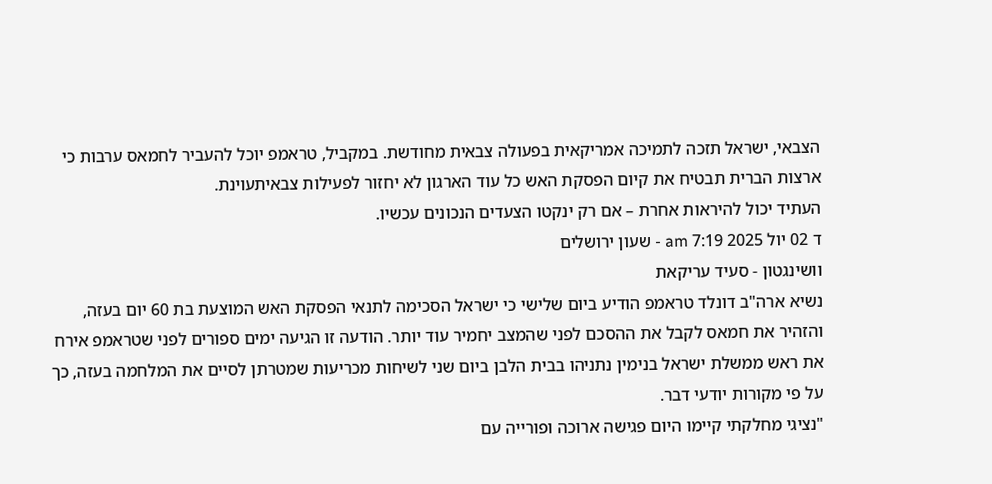הצבאי, ישראל תזכה לתמיכה אמריקאית בפעולה צבאית מחודשת. במקביל, טראמפ יוכל להעביר לחמאס ערבות כי ארצות הברית תבטיח את קיום הפסקת האש כל עוד הארגון לא יחזור לפעילות צבאיתעוינת.
העתיד יכול להיראות אחרת – אם רק ינקטו הצעדים הנכונים עכשיו.
ד 02 יול 2025 7:19 am - שעון ירושלים
וושינגטון - סעיד עריקאת
נשיא ארה"ב דונלד טראמפ הודיע ביום שלישי כי ישראל הסכימה לתנאי הפסקת האש המוצעת בת 60 יום בעזה, והזהיר את חמאס לקבל את ההסכם לפני שהמצב יחמיר עוד יותר. הודעה זו הגיעה ימים ספורים לפני שטראמפ אירח את ראש ממשלת ישראל בנימין נתניהו בבית הלבן ביום שני לשיחות מכריעות שמטרתן לסיים את המלחמה בעזה, כך על פי מקורות יודעי דבר.
"נציגי מחלקתי קיימו היום פגישה ארוכה ופורייה עם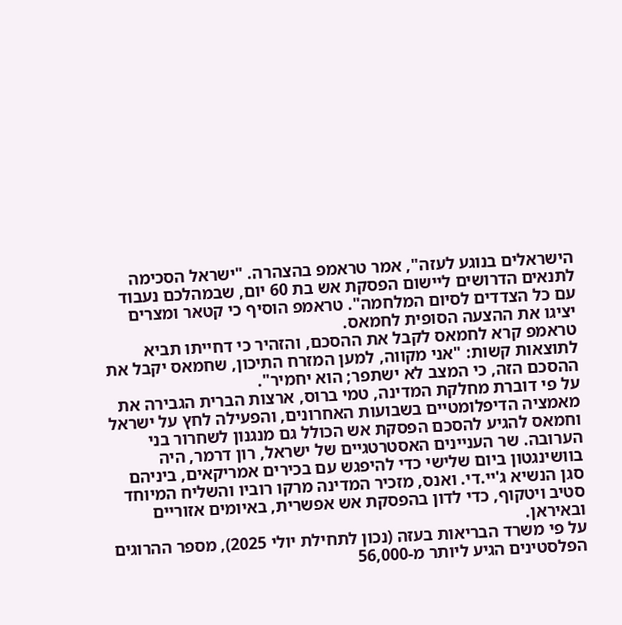הישראלים בנוגע לעזה", אמר טראמפ בהצהרה. "ישראל הסכימה לתנאים הדרושים ליישום הפסקת אש בת 60 יום, שבמהלכם נעבוד עם כל הצדדים לסיום המלחמה". טראמפ הוסיף כי קטאר ומצרים יציגו את ההצעה הסופית לחמאס.
טראמפ קרא לחמאס לקבל את ההסכם, והזהיר כי דחייתו תביא לתוצאות קשות: "אני מקווה, למען המזרח התיכון, שחמאס יקבל את ההסכם הזה, כי המצב לא ישתפר; הוא יחמיר".
על פי דוברת מחלקת המדינה, טמי ברוס, ארצות הברית הגבירה את מאמציה הדיפלומטיים בשבועות האחרונים, והפעילה לחץ על ישראל וחמאס להגיע להסכם הפסקת אש הכולל גם מנגנון לשחרור בני הערובה. שר העניינים האסטרטגיים של ישראל, רון דרמר, היה בוושינגטון ביום שלישי כדי להיפגש עם בכירים אמריקאים, ביניהם סגן הנשיא ג'יי.די. ואנס, מזכיר המדינה מרקו רוביו והשליח המיוחד סטיב ויטקוף, כדי לדון בהפסקת אש אפשרית, באיומים אזוריים ובאיראן.
על פי משרד הבריאות בעזה (נכון לתחילת יולי 2025), מספר ההרוגים הפלסטינים הגיע ליותר מ-56,000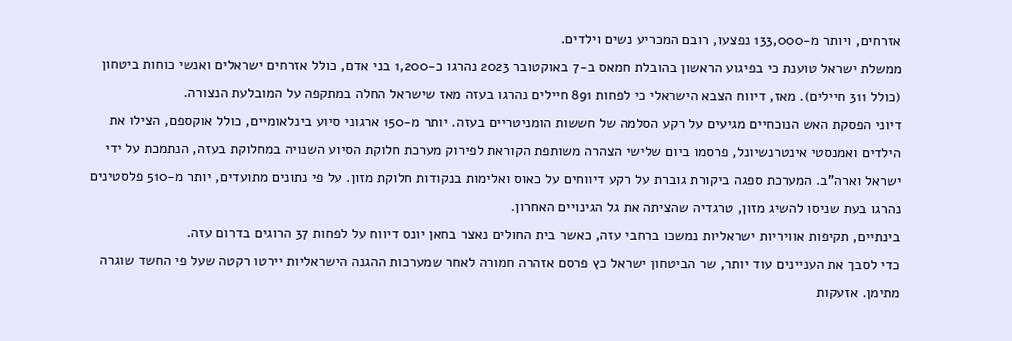אזרחים, ויותר מ-133,000 נפצעו, רובם המכריע נשים וילדים.
ממשלת ישראל טוענת כי בפיגוע הראשון בהובלת חמאס ב-7 באוקטובר 2023 נהרגו כ-1,200 בני אדם, כולל אזרחים ישראלים ואנשי כוחות ביטחון (כולל 311 חיילים). מאז, דיווח הצבא הישראלי כי לפחות 891 חיילים נהרגו בעזה מאז שישראל החלה במתקפה על המובלעת הנצורה.
דיוני הפסקת האש הנוכחיים מגיעים על רקע הסלמה של חששות הומניטריים בעזה. יותר מ-150 ארגוני סיוע בינלאומיים, כולל אוקספם, הצילו את הילדים ואמנסטי אינטרנשיונל, פרסמו ביום שלישי הצהרה משותפת הקוראת לפירוק מערכת חלוקת הסיוע השנויה במחלוקת בעזה, הנתמכת על ידי ישראל וארה"ב. המערכת ספגה ביקורת גוברת על רקע דיווחים על כאוס ואלימות בנקודות חלוקת מזון. על פי נתונים מתועדים, יותר מ-510 פלסטינים נהרגו בעת שניסו להשיג מזון, טרגדיה שהציתה את גל הגינויים האחרון.
בינתיים, תקיפות אוויריות ישראליות נמשכו ברחבי עזה, כאשר בית החולים נאצר בחאן יונס דיווח על לפחות 37 הרוגים בדרום עזה.
כדי לסבך את העניינים עוד יותר, שר הביטחון ישראל כץ פרסם אזהרה חמורה לאחר שמערכות ההגנה הישראליות יירטו רקטה שעל פי החשד שוגרה מתימן. אזעקות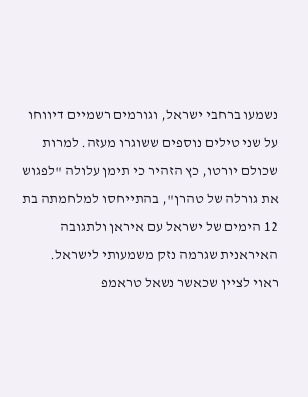נשמעו ברחבי ישראל, וגורמים רשמיים דיווחו על שני טילים נוספים ששוגרו מעזה. למרות שכולם יורטו, כץ הזהיר כי תימן עלולה "לפגוש את גורלה של טהרן", בהתייחסו למלחמתה בת 12 הימים של ישראל עם איראן ולתגובה האיראנית שגרמה נזק משמעותי לישראל.
ראוי לציין שכאשר נשאל טראמפ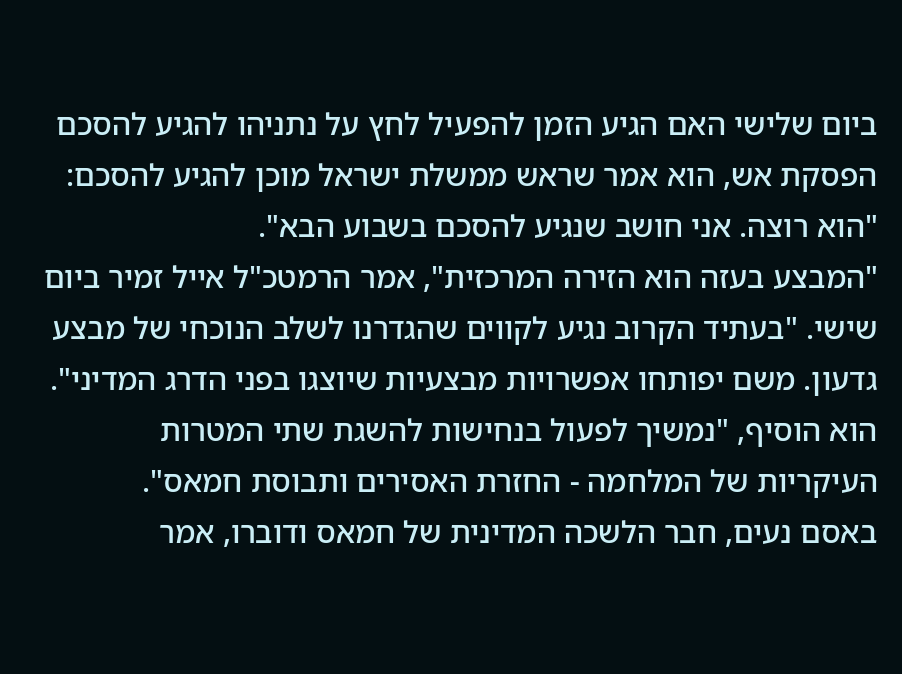ביום שלישי האם הגיע הזמן להפעיל לחץ על נתניהו להגיע להסכם הפסקת אש, הוא אמר שראש ממשלת ישראל מוכן להגיע להסכם: "הוא רוצה. אני חושב שנגיע להסכם בשבוע הבא".
"המבצע בעזה הוא הזירה המרכזית", אמר הרמטכ"ל אייל זמיר ביום שישי. "בעתיד הקרוב נגיע לקווים שהגדרנו לשלב הנוכחי של מבצע גדעון. משם יפותחו אפשרויות מבצעיות שיוצגו בפני הדרג המדיני".
הוא הוסיף, "נמשיך לפעול בנחישות להשגת שתי המטרות העיקריות של המלחמה - החזרת האסירים ותבוסת חמאס".
באסם נעים, חבר הלשכה המדינית של חמאס ודוברו, אמר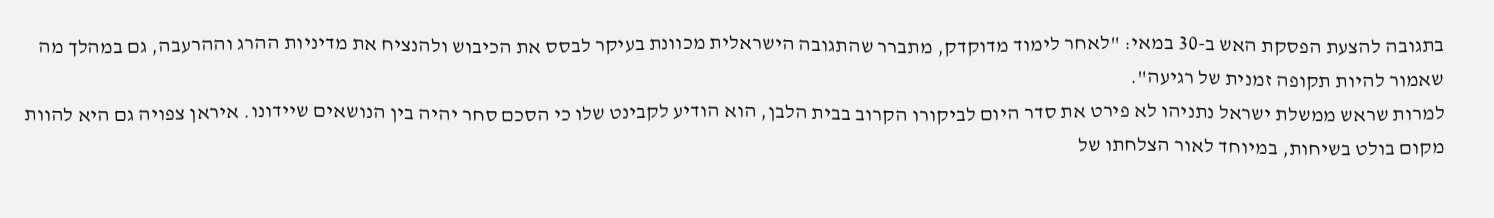בתגובה להצעת הפסקת האש ב-30 במאי: "לאחר לימוד מדוקדק, מתברר שהתגובה הישראלית מכוונת בעיקר לבסס את הכיבוש ולהנציח את מדיניות ההרג וההרעבה, גם במהלך מה שאמור להיות תקופה זמנית של רגיעה".
למרות שראש ממשלת ישראל נתניהו לא פירט את סדר היום לביקורו הקרוב בבית הלבן, הוא הודיע לקבינט שלו כי הסכם סחר יהיה בין הנושאים שיידונו. איראן צפויה גם היא להוות מקום בולט בשיחות, במיוחד לאור הצלחתו של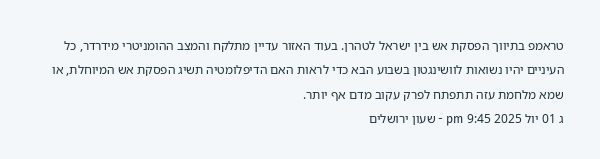טראמפ בתיווך הפסקת אש בין ישראל לטהרן. בעוד האזור עדיין מתלקח והמצב ההומניטרי מידרדר, כל העיניים יהיו נשואות לוושינגטון בשבוע הבא כדי לראות האם הדיפלומטיה תשיג הפסקת אש המיוחלת, או שמא מלחמת עזה תתפתח לפרק עקוב מדם אף יותר.
ג 01 יול 2025 9:45 pm - שעון ירושלים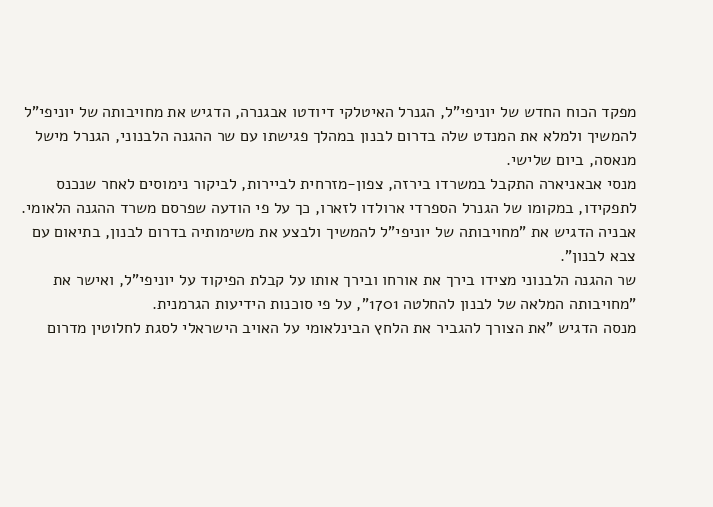מפקד הכוח החדש של יוניפי"ל, הגנרל האיטלקי דיודטו אבגנרה, הדגיש את מחויבותה של יוניפי"ל להמשיך ולמלא את המנדט שלה בדרום לבנון במהלך פגישתו עם שר ההגנה הלבנוני, הגנרל מישל מנאסה, ביום שלישי.
מנסי אבאניארה התקבל במשרדו בירזה, צפון-מזרחית לביירות, לביקור נימוסים לאחר שנכנס לתפקידו, במקומו של הגנרל הספרדי ארולדו לזארו, כך על פי הודעה שפרסם משרד ההגנה הלאומי.
אבניה הדגיש את "מחויבותה של יוניפי"ל להמשיך ולבצע את משימותיה בדרום לבנון, בתיאום עם צבא לבנון".
שר ההגנה הלבנוני מצידו בירך את אורחו ובירך אותו על קבלת הפיקוד על יוניפי"ל, ואישר את "מחויבותה המלאה של לבנון להחלטה 1701", על פי סוכנות הידיעות הגרמנית.
מנסה הדגיש "את הצורך להגביר את הלחץ הבינלאומי על האויב הישראלי לסגת לחלוטין מדרום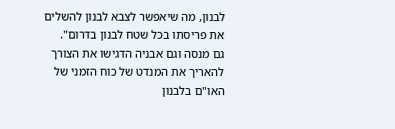לבנון, מה שיאפשר לצבא לבנון להשלים את פריסתו בכל שטח לבנון בדרום".
גם מנסה וגם אבניה הדגישו את הצורך להאריך את המנדט של כוח הזמני של האו"ם בלבנון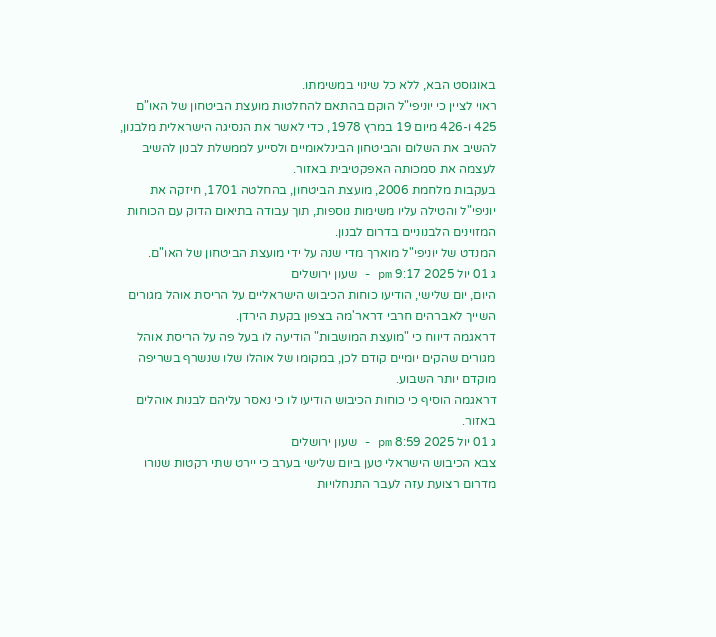באוגוסט הבא, ללא כל שינוי במשימתו.
ראוי לציין כי יוניפי"ל הוקם בהתאם להחלטות מועצת הביטחון של האו"ם 425 ו-426 מיום 19 במרץ 1978, כדי לאשר את הנסיגה הישראלית מלבנון, להשיב את השלום והביטחון הבינלאומיים ולסייע לממשלת לבנון להשיב לעצמה את סמכותה האפקטיבית באזור.
בעקבות מלחמת 2006, מועצת הביטחון, בהחלטה 1701, חיזקה את יוניפי"ל והטילה עליו משימות נוספות, תוך עבודה בתיאום הדוק עם הכוחות המזוינים הלבנוניים בדרום לבנון.
המנדט של יוניפי"ל מוארך מדי שנה על ידי מועצת הביטחון של האו"ם.
ג 01 יול 2025 9:17 pm - שעון ירושלים
היום, יום שלישי, הודיעו כוחות הכיבוש הישראליים על הריסת אוהל מגורים השייך לאברהים חרבי דראר'מה בצפון בקעת הירדן.
דראגמה דיווח כי "מועצת המושבות" הודיעה לו בעל פה על הריסת אוהל מגורים שהקים יומיים קודם לכן, במקומו של אוהלו שלו שנשרף בשריפה מוקדם יותר השבוע.
דראגמה הוסיף כי כוחות הכיבוש הודיעו לו כי נאסר עליהם לבנות אוהלים באזור.
ג 01 יול 2025 8:59 pm - שעון ירושלים
צבא הכיבוש הישראלי טען ביום שלישי בערב כי יירט שתי רקטות שנורו מדרום רצועת עזה לעבר התנחלויות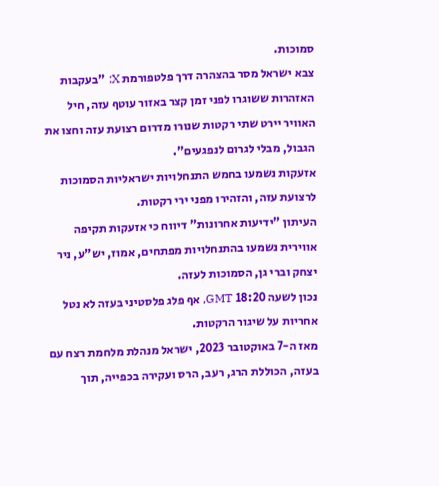סמוכות.
צבא ישראל מסר בהצהרה דרך פלטפורמת X: "בעקבות האזהרות ששוגרו לפני זמן קצר באזור עוטף עזה, חיל האוויר יירט שתי רקטות שנורו מדרום רצועת עזה וחצו את הגבול, מבלי לגרום לנפגעים".
אזעקות נשמעו בחמש התנחלויות ישראליות הסמוכות לרצועת עזה, והזהירו מפני ירי רקטות.
העיתון "ידיעות אחרונות" דיווח כי אזעקות תקיפה אווירית נשמעו בהתנחלויות מפתחים, אמוז, יש"ע, ניר יצחק וברי גן, הסמוכות לעזה.
נכון לשעה 18:20 GMT, אף פלג פלסטיני בעזה לא נטל אחריות על שיגור הרקטות.
מאז ה-7 באוקטובר 2023, ישראל מנהלת מלחמת רצח עם בעזה, הכוללת הרג, רעב, הרס ועקירה בכפייה, תוך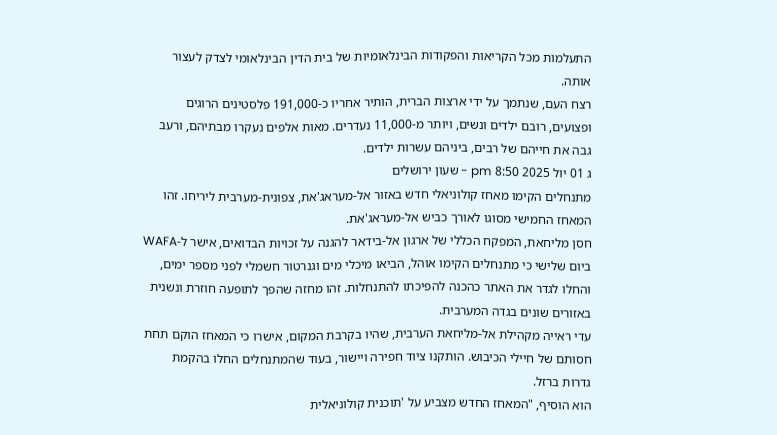התעלמות מכל הקריאות והפקודות הבינלאומיות של בית הדין הבינלאומי לצדק לעצור אותה.
רצח העם, שנתמך על ידי ארצות הברית, הותיר אחריו כ-191,000 פלסטינים הרוגים ופצועים, רובם ילדים ונשים, ויותר מ-11,000 נעדרים. מאות אלפים נעקרו מבתיהם, ורעב גבה את חייהם של רבים, ביניהם עשרות ילדים.
ג 01 יול 2025 8:50 pm - שעון ירושלים
מתנחלים הקימו מאחז קולוניאלי חדש באזור אל-מעראג'את, צפונית-מערבית ליריחו. זהו המאחז החמישי מסוגו לאורך כביש אל-מעראג'את.
חסן מליחאת, המפקח הכללי של ארגון אל-בידאר להגנה על זכויות הבדואים, אישר ל-WAFA ביום שלישי כי מתנחלים הקימו אוהל, הביאו מיכלי מים וגנרטור חשמלי לפני מספר ימים, והחלו לגדר את האתר כהכנה להפיכתו להתנחלות. זהו מחזה שהפך לתופעה חוזרת ונשנית באזורים שונים בגדה המערבית.
עדי ראייה מקהילת אל-מליחאת הערבית, שהיו בקרבת המקום, אישרו כי המאחז הוקם תחת חסותם של חיילי הכיבוש. הותקנו ציוד חפירה ויישור, בעוד שהמתנחלים החלו בהקמת גדרות ברזל.
הוא הוסיף, "המאחז החדש מצביע על 'תוכנית קולוניאלית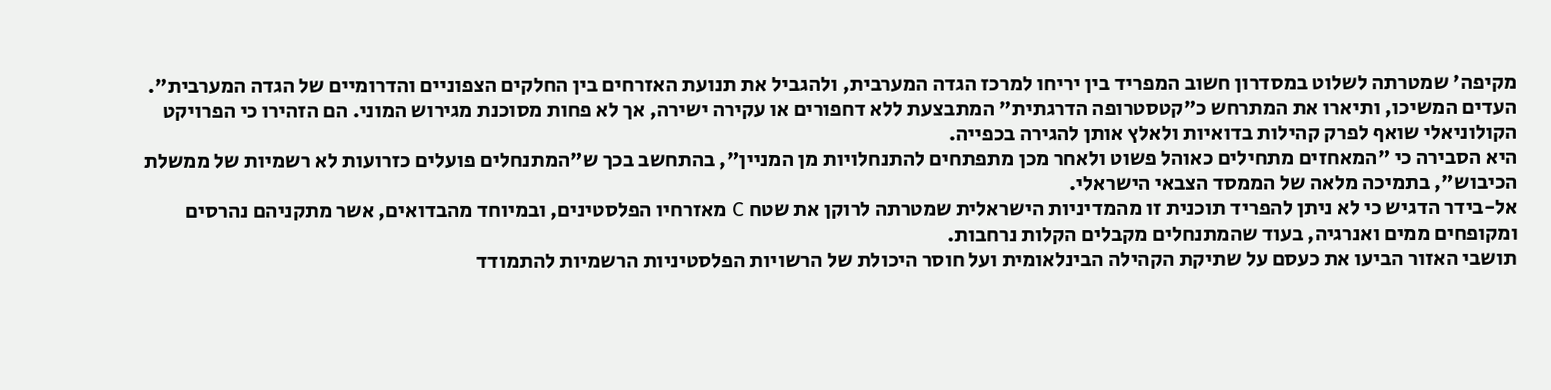מקיפה' שמטרתה לשלוט במסדרון חשוב המפריד בין יריחו למרכז הגדה המערבית, ולהגביל את תנועת האזרחים בין החלקים הצפוניים והדרומיים של הגדה המערבית".
העדים המשיכו, ותיארו את המתרחש כ"קטסטרופה הדרגתית" המתבצעת ללא דחפורים או עקירה ישירה, אך לא פחות מסוכנת מגירוש המוני. הם הזהירו כי הפרויקט הקולוניאלי שואף לפרק קהילות בדואיות ולאלץ אותן להגירה בכפייה.
היא הסבירה כי "המאחזים מתחילים כאוהל פשוט ולאחר מכן מתפתחים להתנחלויות מן המניין", בהתחשב בכך ש"המתנחלים פועלים כזרועות לא רשמיות של ממשלת הכיבוש", בתמיכה מלאה של הממסד הצבאי הישראלי.
אל-בידר הדגיש כי לא ניתן להפריד תוכנית זו מהמדיניות הישראלית שמטרתה לרוקן את שטח C מאזרחיו הפלסטינים, ובמיוחד מהבדואים, אשר מתקניהם נהרסים ומקופחים ממים ואנרגיה, בעוד שהמתנחלים מקבלים הקלות נרחבות.
תושבי האזור הביעו את כעסם על שתיקת הקהילה הבינלאומית ועל חוסר היכולת של הרשויות הפלסטיניות הרשמיות להתמודד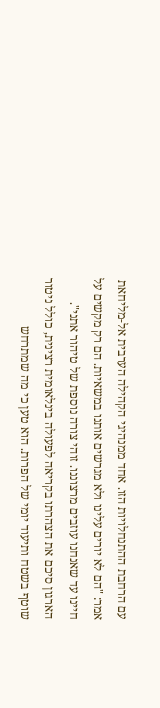עם הרחבת ההתנחלויות הזו. אחד ממנהיגי הקהילה הערבית אל-מליחאת אמר: "הם לא יורים עלינו ולא מגרשים אותנו במשאיות. הם רק מקשים על חיינו עד שאנחנו עוזבים מרצוננו. זוהי צורה נוספת של טיהור אתני".
הארגון סיכם את הצהרתו בקריאה לפעולה בינלאומית רצינית, כולל ניטור שוטף בשטח ותיעוד יומי של הפרות. הוא טען כי מה שמתרחש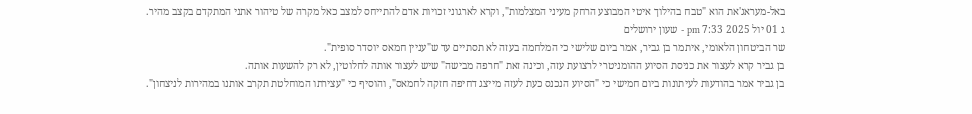באל-מעראג'את הוא "טבח בהילוך איטי המבוצע הרחק מעיני המצלמות", וקרא לארגוני זכויות אדם להתייחס למצב כאל מקרה של טיהור אתני המתקדם בקצב מהיר.
ג 01 יול 2025 7:33 pm - שעון ירושלים
שר הביטחון הלאומי, איתמר בן גביר, אמר ביום שלישי כי המלחמה בעזה לא תסתיים עד ש"עניין חמאס יוסדר סופית".
בן גביר קרא לעצור את כניסת הסיוע ההומניטרי לרצועת עזה, וכינה זאת "חרפה מבישה" שיש לעצור אותה לחלוטין, לא רק להשעות אותה.
בן גביר אמר בהודעות לעיתונות ביום חמישי כי "הסיוע הנכנס כעת לעזה מייצג דחיפה חזקה לחמאס", והוסיף כי "עצירתו המוחלטת תקרב אותנו במהירות לניצחון".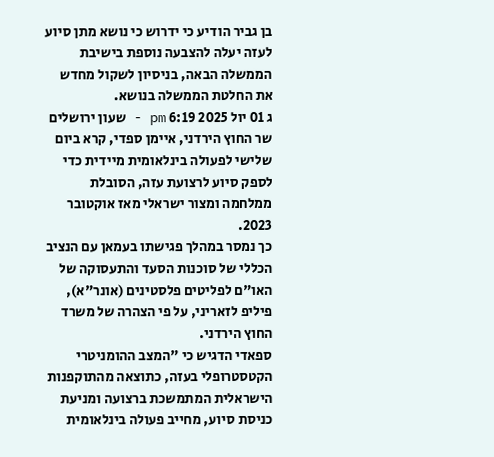בן גביר הודיע כי ידרוש כי נושא מתן סיוע לעזה יעלה להצבעה נוספת בישיבת הממשלה הבאה, בניסיון לשקול מחדש את החלטת הממשלה בנושא.
ג 01 יול 2025 6:19 pm - שעון ירושלים
שר החוץ הירדני, איימן ספדי, קרא ביום שלישי לפעולה בינלאומית מיידית כדי לספק סיוע לרצועת עזה, הסובלת ממלחמה ומצור ישראלי מאז אוקטובר 2023.
כך נמסר במהלך פגישתו בעמאן עם הנציב הכללי של סוכנות הסעד והתעסוקה של האו"ם לפליטים פלסטינים (אונר"א), פיליפ לזאריני, על פי הצהרה של משרד החוץ הירדני.
ספאדי הדגיש כי "המצב ההומניטרי הקטסטרופלי בעזה, כתוצאה מהתוקפנות הישראלית המתמשכת ברצועה ומניעת כניסת סיוע, מחייב פעולה בינלאומית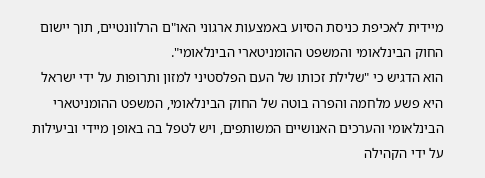מיידית לאכיפת כניסת הסיוע באמצעות ארגוני האו"ם הרלוונטיים, תוך יישום החוק הבינלאומי והמשפט ההומניטארי הבינלאומי".
הוא הדגיש כי "שלילת זכותו של העם הפלסטיני למזון ותרופות על ידי ישראל היא פשע מלחמה והפרה בוטה של החוק הבינלאומי, המשפט ההומניטארי הבינלאומי והערכים האנושיים המשותפים, ויש לטפל בה באופן מיידי וביעילות על ידי הקהילה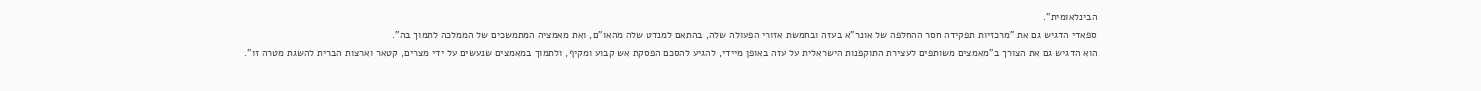הבינלאומית".
ספאדי הדגיש גם את "מרכזיות תפקידה חסר ההחלפה של אונר"א בעזה ובחמשת אזורי הפעולה שלה, בהתאם למנדט שלה מהאו"ם, ואת מאמציה המתמשכים של הממלכה לתמוך בה".
הוא הדגיש גם את הצורך ב"מאמצים משותפים לעצירת התוקפנות הישראלית על עזה באופן מיידי, להגיע להסכם הפסקת אש קבוע ומקיף, ולתמוך במאמצים שנעשים על ידי מצרים, קטאר וארצות הברית להשגת מטרה זו".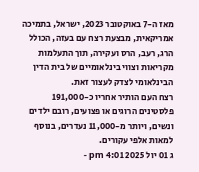מאז ה-7 באוקטובר 2023, ישראל, בתמיכה אמריקאית, מבצעת רצח עם בעזה, הכולל הרג, רעב, הרס ועקירה, תוך התעלמות מקריאות וצווי בינלאומיים של בית הדין הבינלאומי לצדק לעצור זאת.
רצח העם הותיר אחריו כ-191,000 פלסטינים הרוגים או פצועים, רובם ילדים ונשים, ויותר מ-11,000 נעדרים, בנוסף למאות אלפי עקורים.
ג 01 יול 2025 4:01 pm -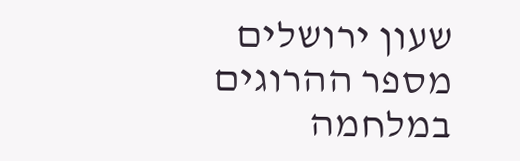שעון ירושלים
מספר ההרוגים במלחמה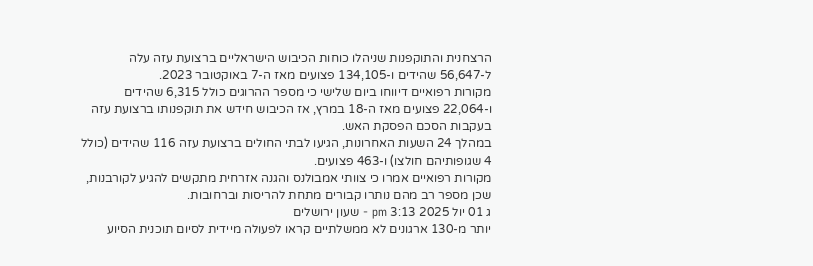הרצחנית והתוקפנות שניהלו כוחות הכיבוש הישראליים ברצועת עזה עלה ל-56,647 שהידים ו-134,105 פצועים מאז ה-7 באוקטובר 2023.
מקורות רפואיים דיווחו ביום שלישי כי מספר ההרוגים כולל 6,315 שהידים ו-22,064 פצועים מאז ה-18 במרץ, אז הכיבוש חידש את תוקפנותו ברצועת עזה בעקבות הסכם הפסקת האש.
במהלך 24 השעות האחרונות, הגיעו לבתי החולים ברצועת עזה 116 שהידים (כולל 4 שגופותיהם חולצו) ו-463 פצועים.
מקורות רפואיים אמרו כי צוותי אמבולנס והגנה אזרחית מתקשים להגיע לקורבנות, שכן מספר רב מהם נותרו קבורים מתחת להריסות וברחובות.
ג 01 יול 2025 3:13 pm - שעון ירושלים
יותר מ-130 ארגונים לא ממשלתיים קראו לפעולה מיידית לסיום תוכנית הסיוע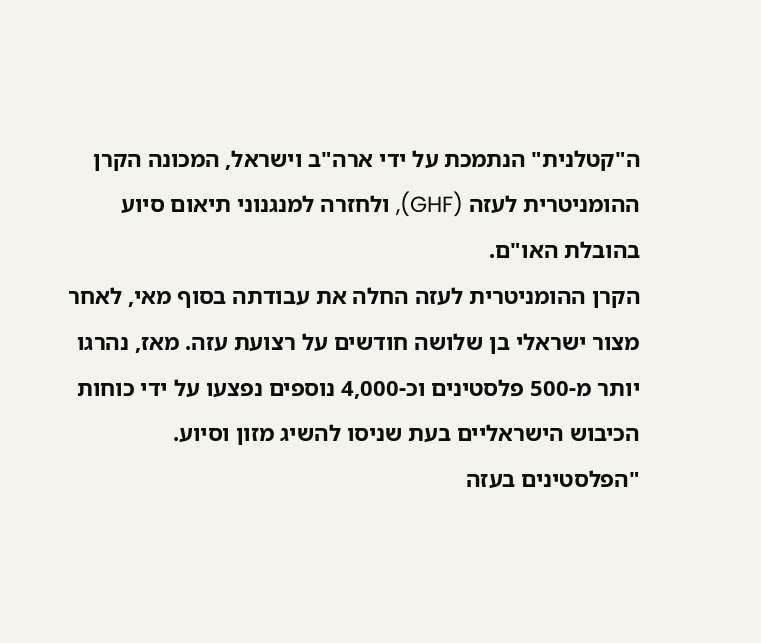ה"קטלנית" הנתמכת על ידי ארה"ב וישראל, המכונה הקרן ההומניטרית לעזה (GHF), ולחזרה למנגנוני תיאום סיוע בהובלת האו"ם.
הקרן ההומניטרית לעזה החלה את עבודתה בסוף מאי, לאחר מצור ישראלי בן שלושה חודשים על רצועת עזה. מאז, נהרגו יותר מ-500 פלסטינים וכ-4,000 נוספים נפצעו על ידי כוחות הכיבוש הישראליים בעת שניסו להשיג מזון וסיוע.
"הפלסטינים בעזה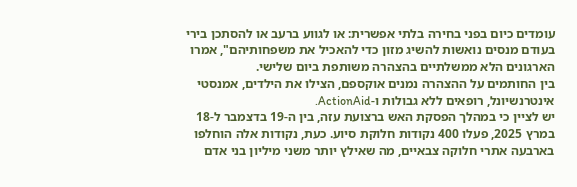עומדים כיום בפני בחירה בלתי אפשרית: או לגווע ברעב או להסתכן בירי בעודם מנסים נואשות להשיג מזון כדי להאכיל את משפחותיהם", אמרו הארגונים הלא ממשלתיים בהצהרה משותפת ביום שלישי.
בין החותמים על ההצהרה נמנים אוקספם, הצילו את הילדים, אמנסטי אינטרנשיונל, רופאים ללא גבולות ו-ActionAid.
יש לציין כי במהלך הפסקת האש ברצועת עזה, בין ה-19 בדצמבר ל-18 במרץ 2025, פעלו 400 נקודות חלוקת סיוע. כעת, נקודות אלה הוחלפו בארבעה אתרי חלוקה צבאיים, מה שאילץ יותר משני מיליון בני אדם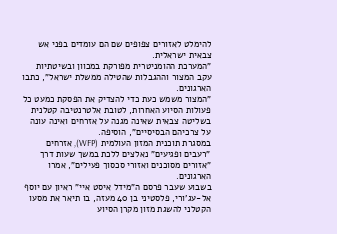להימלט לאזורים צפופים שם הם עומדים בפני אש צבאית ישראלית.
"המערכת ההומניטרית מפורקת במכוון ובשיטתיות עקב המצור וההגבלות שהטילה ממשלת ישראל", כתבו הארגונים.
"המצור משמש כעת כדי להצדיק את הפסקת כמעט כל פעולות הסיוע האחרות, לטובת אלטרנטיבה קטלנית בשליטה צבאית שאינה מגנה על אזרחים ואינה עונה על צרכיהם הבסיסיים", הוסיפה.
במסגרת תוכנית המזון העולמית (WFP), אזרחים "רעבים ופגיעים" נאלצים ללכת במשך שעות דרך "אזורים מסוכנים ואזורי סכסוך פעילים", אמרו הארגונים.
בשבוע שעבר פרסם ה"מידל איסט איי" ראיון עם יוסף אל-עג'ורי, פלסטיני בן 40 מעזה, בו תיאר את מסעו הקטלני להשגת מזון מקרן הסיוע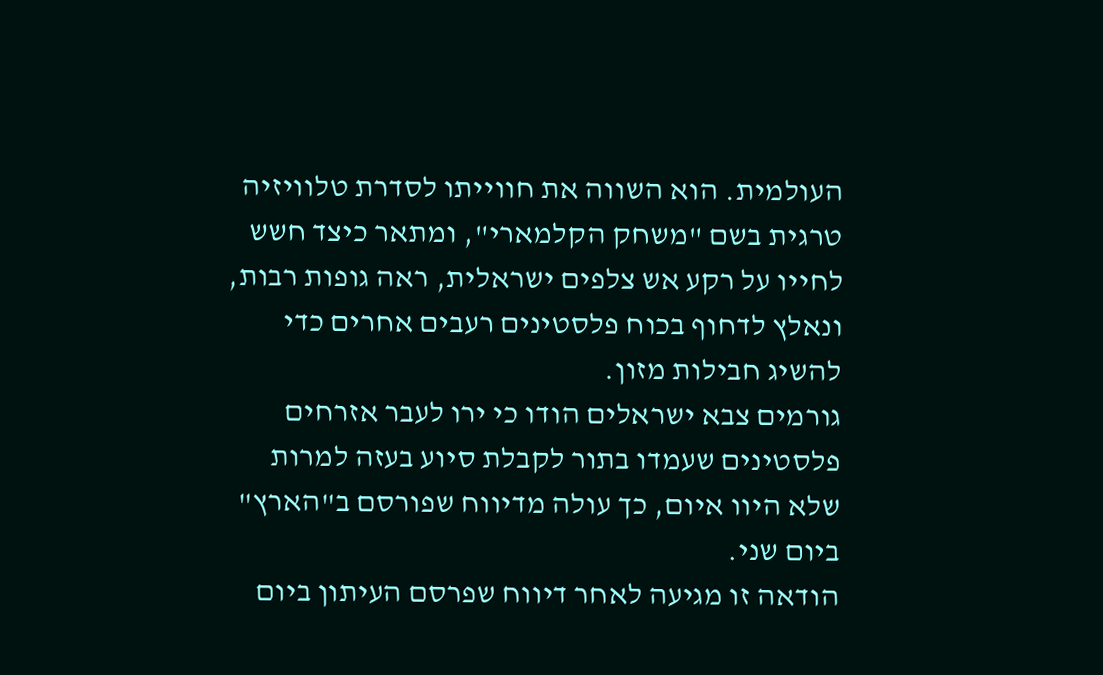העולמית. הוא השווה את חווייתו לסדרת טלוויזיה טרגית בשם "משחק הקלמארי", ומתאר כיצד חשש לחייו על רקע אש צלפים ישראלית, ראה גופות רבות, ונאלץ לדחוף בכוח פלסטינים רעבים אחרים כדי להשיג חבילות מזון.
גורמים צבא ישראלים הודו כי ירו לעבר אזרחים פלסטינים שעמדו בתור לקבלת סיוע בעזה למרות שלא היוו איום, כך עולה מדיווח שפורסם ב"הארץ" ביום שני.
הודאה זו מגיעה לאחר דיווח שפרסם העיתון ביום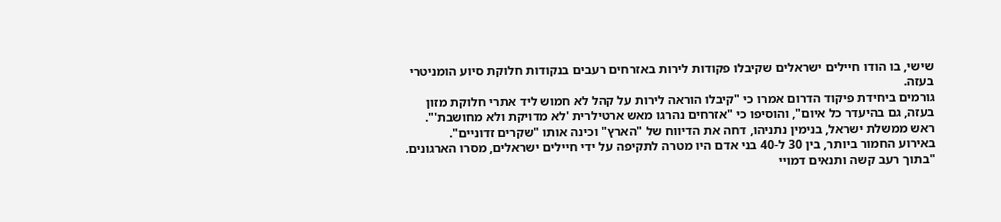שישי, בו הודו חיילים ישראלים שקיבלו פקודות לירות באזרחים רעבים בנקודות חלוקת סיוע הומניטרי בעזה.
גורמים ביחידת פיקוד הדרום אמרו כי "קיבלו הוראה לירות על קהל לא חמוש ליד אתרי חלוקת מזון בעזה, גם בהיעדר כל איום", והוסיפו כי "אזרחים נהרגו מאש ארטילרית 'לא מדויקת ולא מחושבת'".
ראש ממשלת ישראל, בנימין נתניהו, דחה את הדיווח של "הארץ" וכינה אותו "שקרים זדוניים".
באירוע החמור ביותר, בין 30 ל-40 בני אדם היו מטרה לתקיפה על ידי חיילים ישראלים, מסרו הארגונים. "בתוך רעב קשה ותנאים דמויי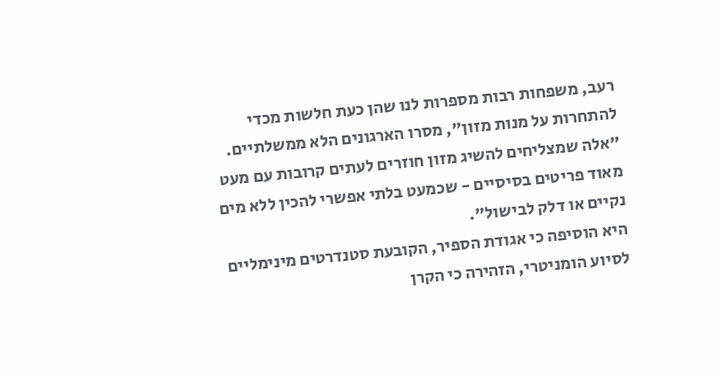רעב, משפחות רבות מספרות לנו שהן כעת חלשות מכדי להתחרות על מנות מזון", מסרו הארגונים הלא ממשלתיים. "אלה שמצליחים להשיג מזון חוזרים לעתים קרובות עם מעט מאוד פריטים בסיסיים - שכמעט בלתי אפשרי להכין ללא מים נקיים או דלק לבישול".
היא הוסיפה כי אגודת הספיר, הקובעת סטנדרטים מינימליים לסיוע הומניטרי, הזהירה כי הקרן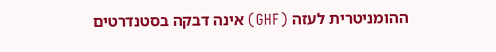ההומניטרית לעזה (GHF) אינה דבקה בסטנדרטים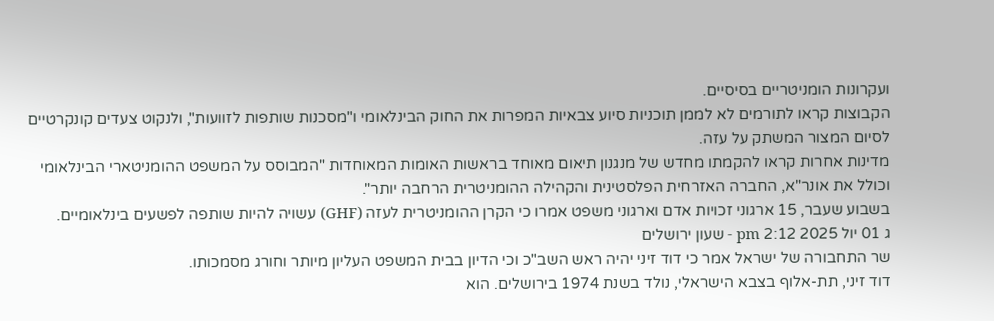ועקרונות הומניטריים בסיסיים.
הקבוצות קראו לתורמים לא לממן תוכניות סיוע צבאיות המפרות את החוק הבינלאומי ו"מסכנות שותפות לזוועות", ולנקוט צעדים קונקרטיים לסיום המצור המשתק על עזה.
מדינות אחרות קראו להקמתו מחדש של מנגנון תיאום מאוחד בראשות האומות המאוחדות "המבוסס על המשפט ההומניטארי הבינלאומי וכולל את אונר"א, החברה האזרחית הפלסטינית והקהילה ההומניטרית הרחבה יותר".
בשבוע שעבר, 15 ארגוני זכויות אדם וארגוני משפט אמרו כי הקרן ההומניטרית לעזה (GHF) עשויה להיות שותפה לפשעים בינלאומיים.
ג 01 יול 2025 2:12 pm - שעון ירושלים
שר התחבורה של ישראל אמר כי דוד זיני יהיה ראש השב"כ וכי הדיון בבית המשפט העליון מיותר וחורג מסמכותו.
דוד זיני, תת-אלוף בצבא הישראלי, נולד בשנת 1974 בירושלים. הוא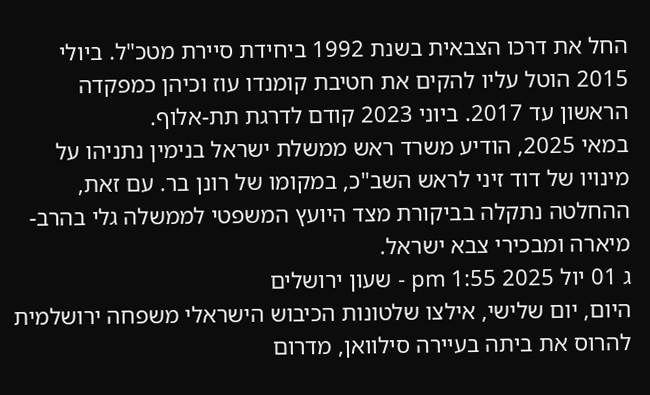החל את דרכו הצבאית בשנת 1992 ביחידת סיירת מטכ"ל. ביולי 2015 הוטל עליו להקים את חטיבת קומנדו עוז וכיהן כמפקדה הראשון עד 2017. ביוני 2023 קודם לדרגת תת-אלוף.
במאי 2025, הודיע משרד ראש ממשלת ישראל בנימין נתניהו על מינויו של דוד זיני לראש השב"כ, במקומו של רונן בר. עם זאת, ההחלטה נתקלה בביקורת מצד היועץ המשפטי לממשלה גלי בהרב-מיארה ומבכירי צבא ישראל.
ג 01 יול 2025 1:55 pm - שעון ירושלים
היום, יום שלישי, אילצו שלטונות הכיבוש הישראלי משפחה ירושלמית להרוס את ביתה בעיירה סילוואן, מדרום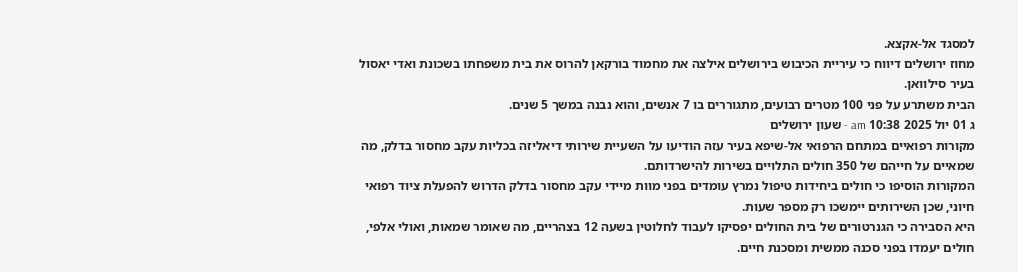למסגד אל-אקצא.
מחוז ירושלים דיווח כי עיריית הכיבוש בירושלים אילצה את מחמוד בורקאן להרוס את בית משפחתו בשכונת ואדי יאסול בעיר סילוואן.
הבית משתרע על פני 100 מטרים רבועים, מתגוררים בו 7 אנשים, והוא נבנה במשך 5 שנים.
ג 01 יול 2025 10:38 am - שעון ירושלים
מקורות רפואיים במתחם הרפואי אל-שיפא בעיר עזה הודיעו על השעיית שירותי דיאליזה בכליות עקב מחסור בדלק, מה שמאיים על חייהם של 350 חולים התלויים בשירות להישרדותם.
המקורות הוסיפו כי חולים ביחידות טיפול נמרץ עומדים בפני מוות מיידי עקב מחסור בדלק הדרוש להפעלת ציוד רפואי חיוני, שכן השירותים יימשכו רק מספר שעות.
היא הסבירה כי הגנרטורים של בית החולים יפסיקו לעבוד לחלוטין בשעה 12 בצהריים, מה שאומר שמאות, ואולי אלפי, חולים יעמדו בפני סכנה ממשית ומסכנת חיים.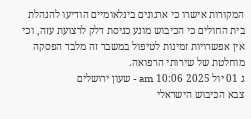המקורות אישרו כי ארגונים בינלאומיים הודיעו להנהלת בית החולים כי הכיבוש מונע כניסת דלק לרצועת עזה, וכי אין אפשרויות זמינות לטיפול במשבר זה מלבד הפסקה מוחלטת של שירותי הרפואה.
ג 01 יול 2025 10:06 am - שעון ירושלים
צבא הכיבוש הישראלי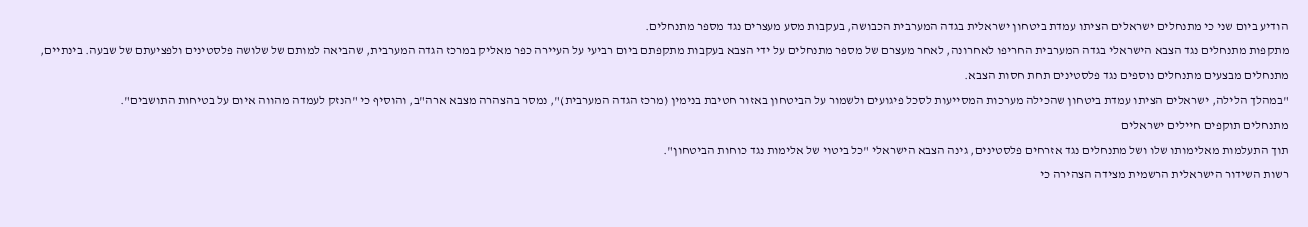הודיע ביום שני כי מתנחלים ישראלים הציתו עמדת ביטחון ישראלית בגדה המערבית הכבושה, בעקבות מסע מעצרים נגד מספר מתנחלים.
מתקפות מתנחלים נגד הצבא הישראלי בגדה המערבית החריפו לאחרונה, לאחר מעצרם של מספר מתנחלים על ידי הצבא בעקבות מתקפתם ביום רביעי על העיירה כפר מאליק במרכז הגדה המערבית, שהביאה למותם של שלושה פלסטינים ולפציעתם של שבעה. בינתיים, מתנחלים מבצעים מתנחלים נוספים נגד פלסטינים תחת חסות הצבא.
"במהלך הלילה, ישראלים הציתו עמדת ביטחון שהכילה מערכות המסייעות לסכל פיגועים ולשמור על הביטחון באזור חטיבת בנימין (מרכז הגדה המערבית)", נמסר בהצהרה מצבא ארה"ב, והוסיף כי "הנזק לעמדה מהווה איום על בטיחות התושבים".
מתנחלים תוקפים חיילים ישראלים
תוך התעלמות מאלימותו שלו ושל מתנחלים נגד אזרחים פלסטינים, גינה הצבא הישראלי "כל ביטוי של אלימות נגד כוחות הביטחון".
רשות השידור הישראלית הרשמית מצידה הצהירה כי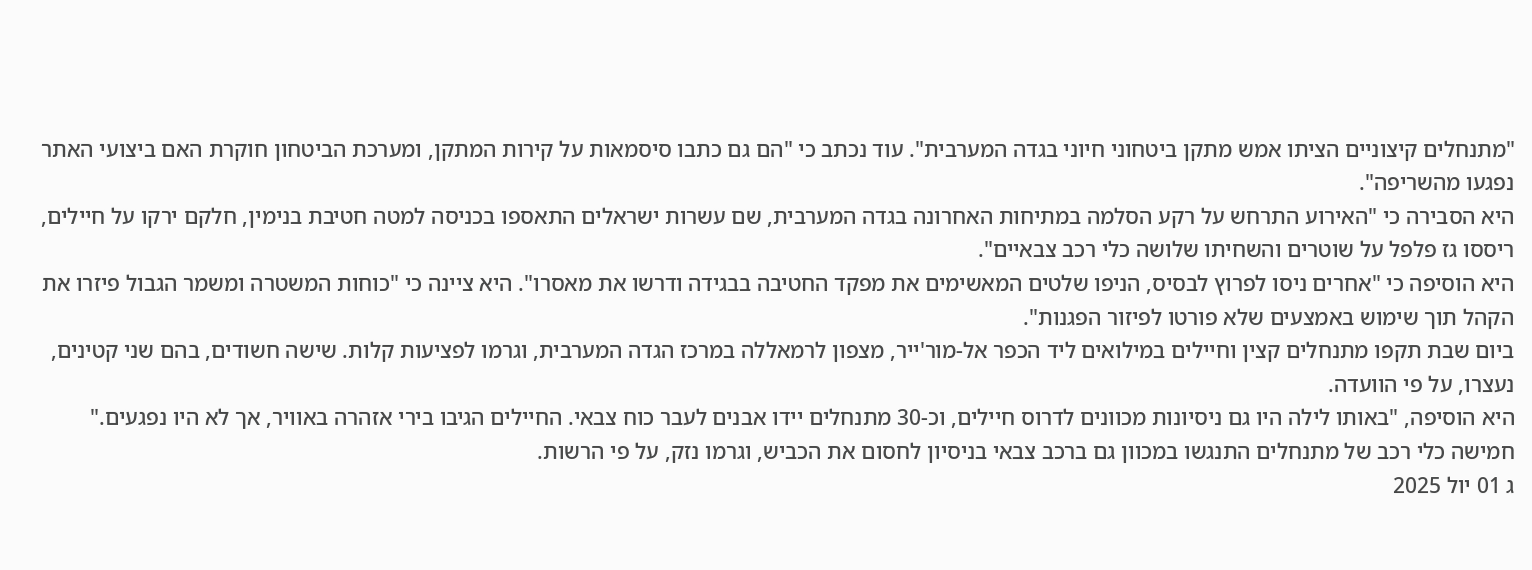"מתנחלים קיצוניים הציתו אמש מתקן ביטחוני חיוני בגדה המערבית". עוד נכתב כי "הם גם כתבו סיסמאות על קירות המתקן, ומערכת הביטחון חוקרת האם ביצועי האתר נפגעו מהשריפה".
היא הסבירה כי "האירוע התרחש על רקע הסלמה במתיחות האחרונה בגדה המערבית, שם עשרות ישראלים התאספו בכניסה למטה חטיבת בנימין, חלקם ירקו על חיילים, ריססו גז פלפל על שוטרים והשחיתו שלושה כלי רכב צבאיים".
היא הוסיפה כי "אחרים ניסו לפרוץ לבסיס, הניפו שלטים המאשימים את מפקד החטיבה בבגידה ודרשו את מאסרו". היא ציינה כי "כוחות המשטרה ומשמר הגבול פיזרו את הקהל תוך שימוש באמצעים שלא פורטו לפיזור הפגנות".
ביום שבת תקפו מתנחלים קצין וחיילים במילואים ליד הכפר אל-מור'ייר, מצפון לרמאללה במרכז הגדה המערבית, וגרמו לפציעות קלות. שישה חשודים, בהם שני קטינים, נעצרו, על פי הוועדה.
היא הוסיפה, "באותו לילה היו גם ניסיונות מכוונים לדרוס חיילים, וכ-30 מתנחלים יידו אבנים לעבר כוח צבאי. החיילים הגיבו בירי אזהרה באוויר, אך לא היו נפגעים."
חמישה כלי רכב של מתנחלים התנגשו במכוון גם ברכב צבאי בניסיון לחסום את הכביש, וגרמו נזק, על פי הרשות.
ג 01 יול 2025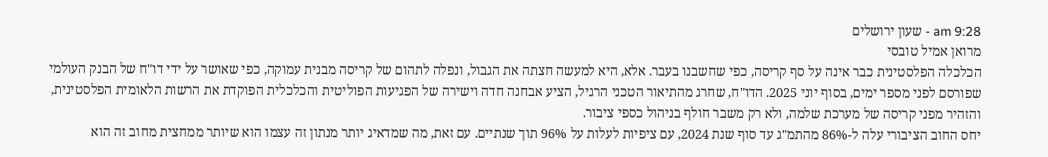9:28 am - שעון ירושלים
מרואן אמיל טובסי
הכלכלה הפלסטינית כבר אינה על סף קריסה, כפי שחשבנו בעבר. אלא, היא למעשה חצתה את הגבול, ונפלה לתהום של קריסה מבנית עמוקה, כפי שאושר על ידי דו"ח של הבנק העולמי שפורסם לפני מספר ימים, בסוף יוני 2025. הדו"ח, שחרג מהתיאור הטכני הרגיל, הציע אבחנה חדה וישירה של הפגיעות הפוליטית והכלכלית הפוקדת את הרשות הלאומית הפלסטינית, והזהיר מפני קריסה של מערכת שלמה, ולא רק משבר חולף בניהול כספי ציבור.
יחס החוב הציבורי עלה ל-86% מהתמ"ג עד סוף שנת 2024, עם ציפיות לעלות על 96% תוך שנתיים. עם זאת, מה שמדאיג יותר מנתון זה עצמו הוא שיותר ממחצית מחוב זה הוא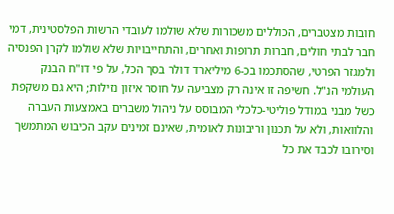חובות מצטברים, הכוללים משכורות שלא שולמו לעובדי הרשות הפלסטינית, דמי חבר לבתי חולים, חברות תרופות ואחרים, והתחייבויות שלא שולמו לקרן הפנסיה ולמגזר הפרטי, שהסתכמו בכ-6 מיליארד דולר בסך הכל, על פי דו"ח הבנק העולמי הנ"ל. חשיפה זו אינה רק מצביעה על חוסר איזון נזילות; היא גם משקפת כשל מבני במודל פוליטי-כלכלי המבוסס על ניהול משברים באמצעות העברה והלוואות, ולא על תכנון וריבונות לאומית, שאינם זמינים עקב הכיבוש המתמשך וסירובו לכבד את כל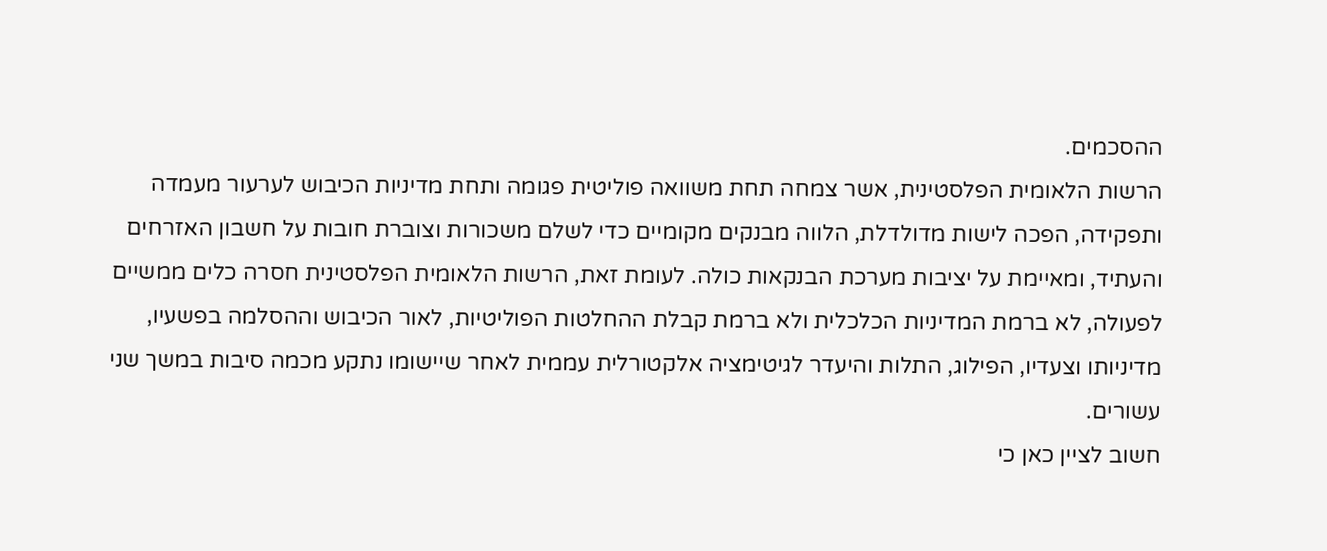ההסכמים.
הרשות הלאומית הפלסטינית, אשר צמחה תחת משוואה פוליטית פגומה ותחת מדיניות הכיבוש לערעור מעמדה ותפקידה, הפכה לישות מדולדלת, הלווה מבנקים מקומיים כדי לשלם משכורות וצוברת חובות על חשבון האזרחים והעתיד, ומאיימת על יציבות מערכת הבנקאות כולה. לעומת זאת, הרשות הלאומית הפלסטינית חסרה כלים ממשיים לפעולה, לא ברמת המדיניות הכלכלית ולא ברמת קבלת ההחלטות הפוליטיות, לאור הכיבוש וההסלמה בפשעיו, מדיניותו וצעדיו, הפילוג, התלות והיעדר לגיטימציה אלקטורלית עממית לאחר שיישומו נתקע מכמה סיבות במשך שני עשורים.
חשוב לציין כאן כי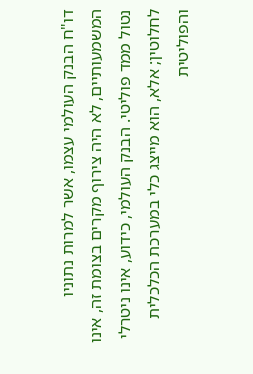דו"ח הבנק העולמי עצמו, אשר למרות נתוניו המשמעותיים, לא היה צירוף מקרים בצומת זה, אינו נטול ממד פוליטי. הבנק העולמי, כידוע, אינו ניטרלי לחלוטין; אלא, הוא מייצג כלי במערכת הכלכלית והפוליטית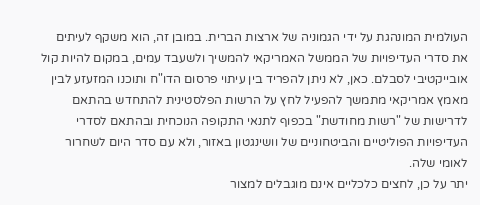העולמית המונהגת על ידי הגמוניה של ארצות הברית. במובן זה, הוא משקף לעיתים את סדרי העדיפויות של הממשל האמריקאי להמשיך ולשעבד עמים, במקום להיות קול אובייקטיבי לסבלם. כאן, לא ניתן להפריד בין עיתוי פרסום הדו"ח ותוכנו המזעזע לבין מאמץ אמריקאי מתמשך להפעיל לחץ על הרשות הפלסטינית להתחדש בהתאם לדרישות של "רשות מחודשת" בכפוף לתנאי התקופה הנוכחית ובהתאם לסדרי העדיפויות הפוליטיים והביטחוניים של וושינגטון באזור, ולא עם סדר היום לשחרור לאומי שלה.
יתר על כן, לחצים כלכליים אינם מוגבלים למצור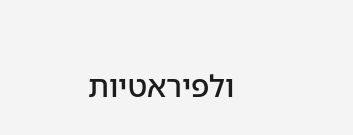ולפיראטיות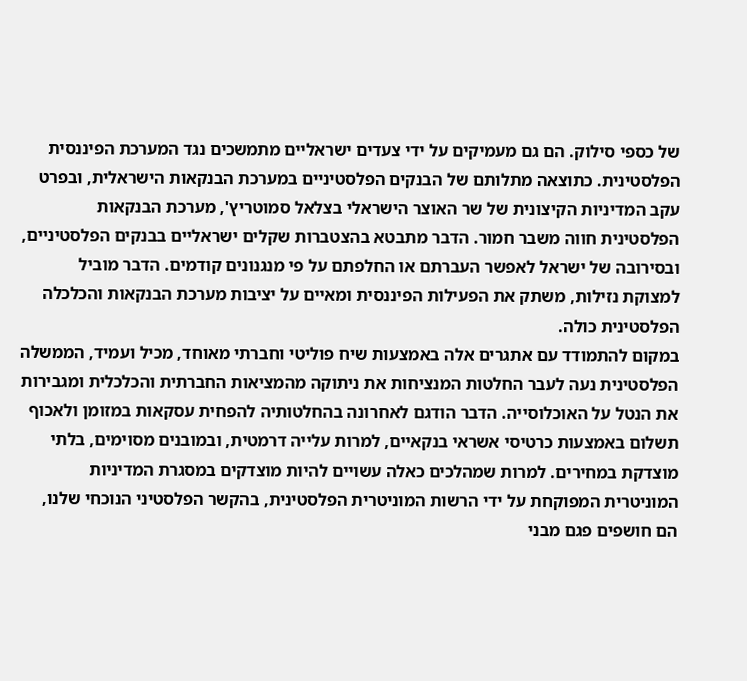של כספי סילוק. הם גם מעמיקים על ידי צעדים ישראליים מתמשכים נגד המערכת הפיננסית הפלסטינית. כתוצאה מתלותם של הבנקים הפלסטיניים במערכת הבנקאות הישראלית, ובפרט עקב המדיניות הקיצונית של שר האוצר הישראלי בצלאל סמוטריץ', מערכת הבנקאות הפלסטינית חווה משבר חמור. הדבר מתבטא בהצטברות שקלים ישראליים בבנקים הפלסטיניים, ובסירובה של ישראל לאפשר העברתם או החלפתם על פי מנגנונים קודמים. הדבר מוביל למצוקת נזילות, משתק את הפעילות הפיננסית ומאיים על יציבות מערכת הבנקאות והכלכלה הפלסטינית כולה.
במקום להתמודד עם אתגרים אלה באמצעות שיח פוליטי וחברתי מאוחד, מכיל ועמיד, הממשלה הפלסטינית נעה לעבר החלטות המנציחות את ניתוקה מהמציאות החברתית והכלכלית ומגבירות את הנטל על האוכלוסייה. הדבר הודגם לאחרונה בהחלטותיה להפחית עסקאות במזומן ולאכוף תשלום באמצעות כרטיסי אשראי בנקאיים, למרות עלייה דרמטית, ובמובנים מסוימים, בלתי מוצדקת במחירים. למרות שמהלכים כאלה עשויים להיות מוצדקים במסגרת המדיניות המוניטרית המפוקחת על ידי הרשות המוניטרית הפלסטינית, בהקשר הפלסטיני הנוכחי שלנו, הם חושפים פגם מבני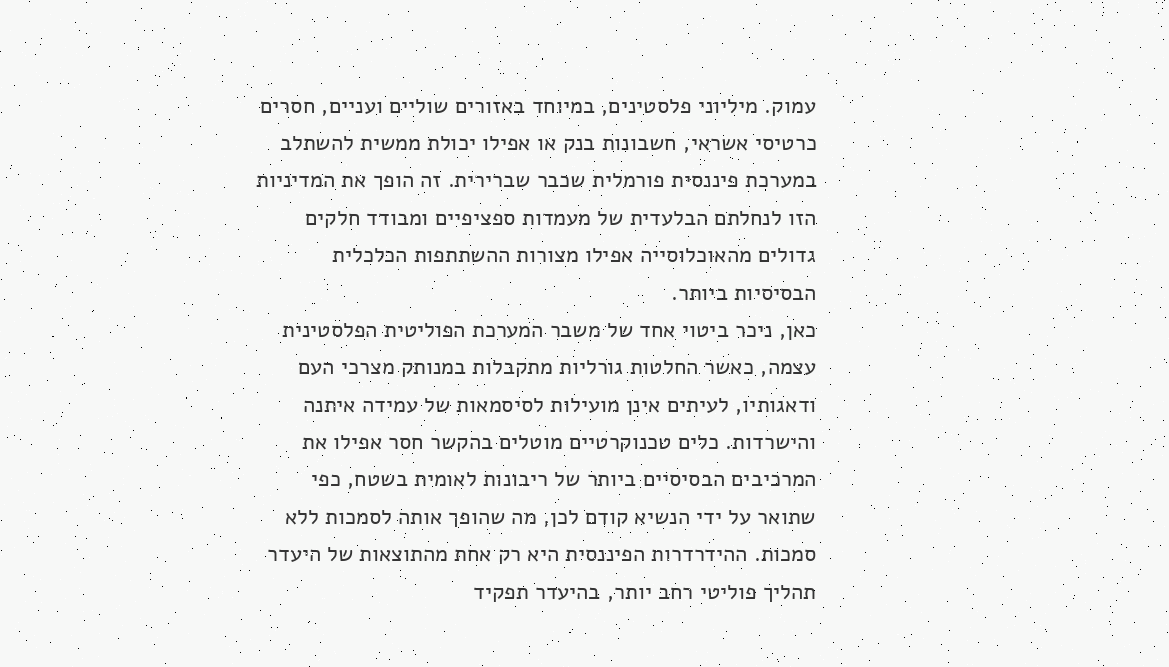עמוק. מיליוני פלסטינים, במיוחד באזורים שוליים ועניים, חסרים כרטיסי אשראי, חשבונות בנק או אפילו יכולת ממשית להשתלב במערכת פיננסית פורמלית שכבר שברירית. זה הופך את המדיניות הזו לנחלתם הבלעדית של מעמדות ספציפיים ומבודד חלקים גדולים מהאוכלוסייה אפילו מצורות ההשתתפות הכלכלית הבסיסיות ביותר.
כאן, ניכר ביטוי אחד של משבר המערכת הפוליטית הפלסטינית עצמה, כאשר החלטות גורליות מתקבלות במנותק מצרכי העם ודאגותיו, לעיתים אינן מועילות לסיסמאות של עמידה איתנה והישרדות. כלים טכנוקרטיים מוטלים בהקשר חסר אפילו את המרכיבים הבסיסיים ביותר של ריבונות לאומית בשטח, כפי שתואר על ידי הנשיא קודם לכן, מה שהופך אותה לסמכות ללא סמכות. ההידרדרות הפיננסית היא רק אחת מהתוצאות של היעדר תהליך פוליטי רחב יותר, בהיעדר תפקיד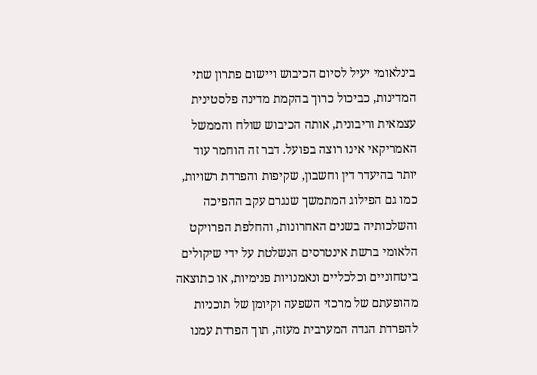בינלאומי יעיל לסיום הכיבוש ויישום פתרון שתי המדינות, כביכול כרוך בהקמת מדינה פלסטינית עצמאית וריבונית, אותה הכיבוש שולח והממשל האמריקאי אינו רוצה בפועל. דבר זה הוחמר עוד יותר בהיעדר דין וחשבון, שקיפות והפרדת רשויות, כמו גם הפילוג המתמשך שנגרם עקב ההפיכה והשלכותיה בשנים האחרונות, והחלפת הפרויקט הלאומי ברשת אינטרסים הנשלטת על ידי שיקולים ביטחוניים וכלכליים ונאמנויות פנימיות, או כתוצאה מהופעתם של מרכזי השפעה וקיומן של תוכניות להפרדת הגדה המערבית מעזה, תוך הפרדת עמנו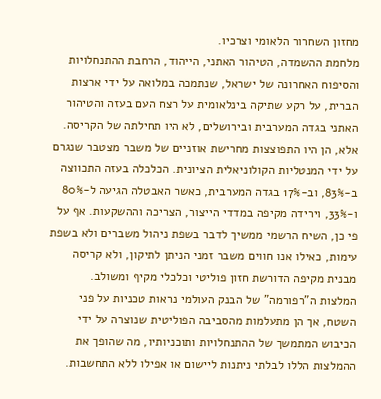מחזון השחרור הלאומי וצרכיו.
מלחמת ההשמדה, הטיהור האתני, הייהוד, הרחבת ההתנחלויות והסיפוח האחרונה של ישראל, שנתמכה במלואה על ידי ארצות הברית, על רקע שתיקה בינלאומית על רצח העם בעזה והטיהור האתני בגדה המערבית ובירושלים, לא היו תחילתה של הקריסה. אלא, הן היו התפוצצות מחרישת אוזניים של משבר מצטבר שנגרם על ידי המנטליות הקולוניאלית הציונית. הכלכלה בעזה התכווצה ב-83%, וב-17% בגדה המערבית, כאשר האבטלה הגיעה ל-80% ו-33%, וירידה מקיפה במדדי הייצור, הצריכה וההשקעות. אף על פי כן, השיח הרשמי ממשיך לדבר בשפת ניהול משברים ולא בשפת עימות, כאילו אנו חווים משבר זמני הניתן לתיקון, ולא קריסה מבנית מקיפה הדורשת חזון פוליטי וכלכלי מקיף ומשולב.
המלצות ה"רפורמה" של הבנק העולמי נראות טכניות על פני השטח, אך הן מתעלמות מהסביבה הפוליטית שנוצרה על ידי הכיבוש המתמשך של ההתנחלויות ותוכניותיו, מה שהופך את ההמלצות הללו לבלתי ניתנות ליישום או אפילו ללא התחשבות.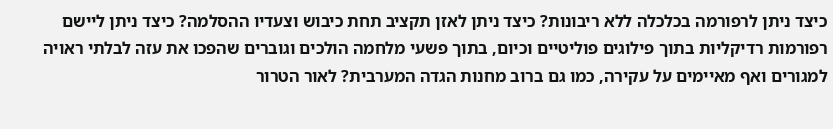כיצד ניתן לרפורמה בכלכלה ללא ריבונות? כיצד ניתן לאזן תקציב תחת כיבוש וצעדיו ההסלמה? כיצד ניתן ליישם רפורמות רדיקליות בתוך פילוגים פוליטיים וכיום, בתוך פשעי מלחמה הולכים וגוברים שהפכו את עזה לבלתי ראויה למגורים ואף מאיימים על עקירה, כמו גם ברוב מחנות הגדה המערבית? לאור הטרור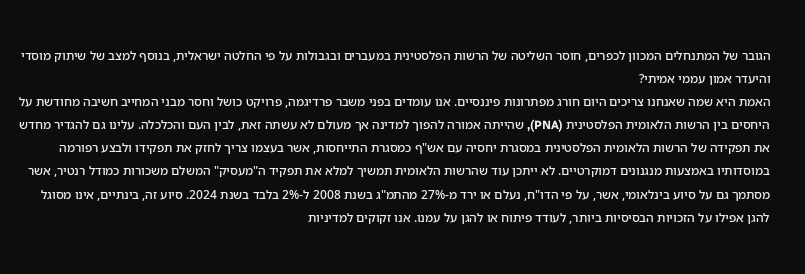הגובר של המתנחלים המכוון לכפרים, חוסר השליטה של הרשות הפלסטינית במעברים ובגבולות על פי החלטה ישראלית, בנוסף למצב של שיתוק מוסדי והיעדר אמון עממי אמיתי?
האמת היא שמה שאנחנו צריכים היום חורג מפתרונות פיננסיים. אנו עומדים בפני משבר פרדיגמה, פרויקט כושל וחסר מבני המחייב חשיבה מחודשת על היחסים בין הרשות הלאומית הפלסטינית (PNA), שהייתה אמורה להפוך למדינה אך מעולם לא עשתה זאת, לבין העם והכלכלה. עלינו גם להגדיר מחדש את תפקידה של הרשות הלאומית הפלסטינית במסגרת יחסיה עם אש"ף כמסגרת התייחסות, אשר בעצמו צריך לחזק את תפקידו ולבצע רפורמה במוסדותיו באמצעות מנגנונים דמוקרטיים. לא ייתכן עוד שהרשות הלאומית תמשיך למלא את תפקיד ה"מעסיק" המשלם משכורות כמודל רנטיר, אשר מסתמך גם על סיוע בינלאומי, אשר, על פי הדו"ח, נעלם או ירד מ-27% מהתמ"ג בשנת 2008 ל-2% בלבד בשנת 2024. סיוע זה, בינתיים, אינו מסוגל להגן אפילו על הזכויות הבסיסיות ביותר, לעודד פיתוח או להגן על עמנו. אנו זקוקים למדיניות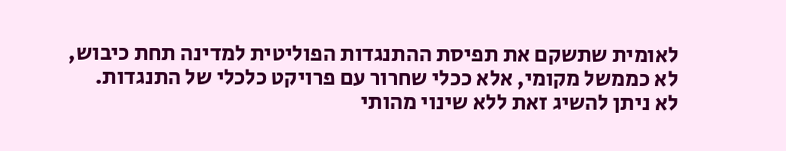לאומית שתשקם את תפיסת ההתנגדות הפוליטית למדינה תחת כיבוש, לא כממשל מקומי, אלא ככלי שחרור עם פרויקט כלכלי של התנגדות.
לא ניתן להשיג זאת ללא שינוי מהותי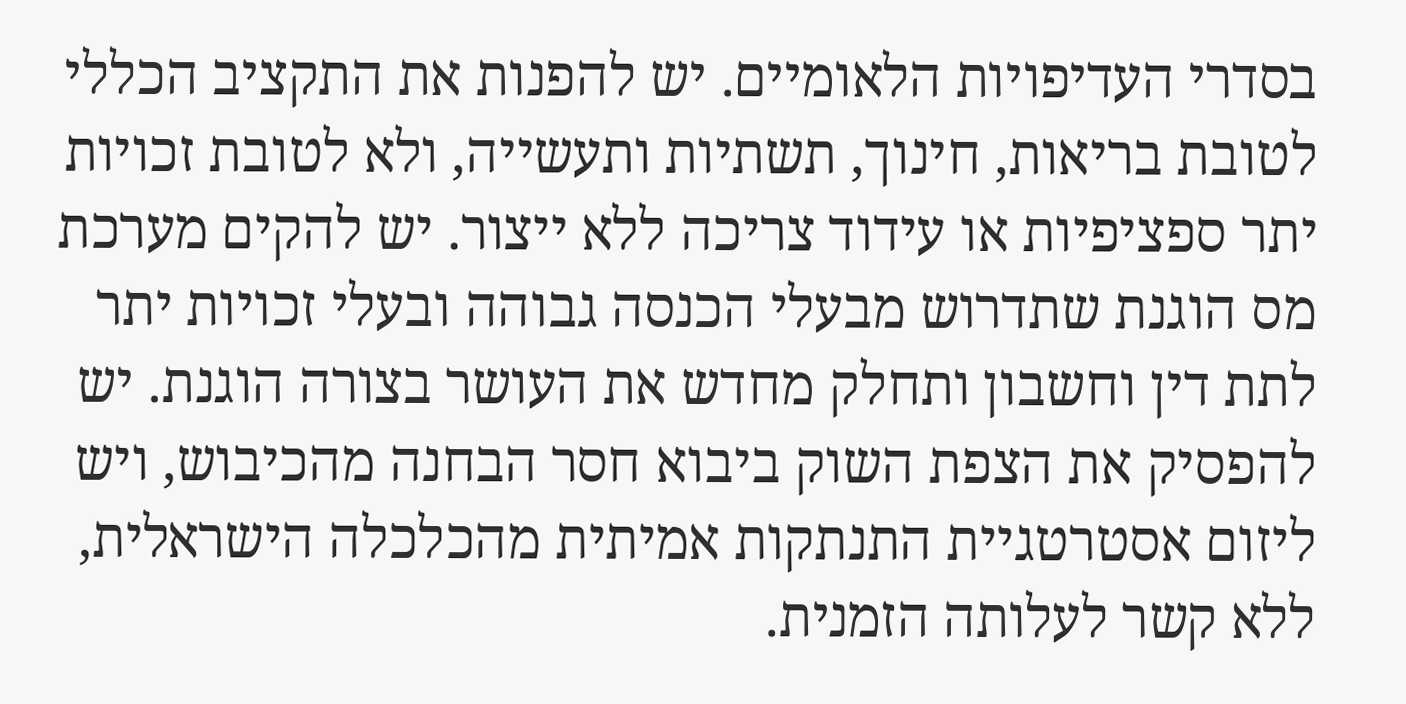בסדרי העדיפויות הלאומיים. יש להפנות את התקציב הכללי לטובת בריאות, חינוך, תשתיות ותעשייה, ולא לטובת זכויות יתר ספציפיות או עידוד צריכה ללא ייצור. יש להקים מערכת מס הוגנת שתדרוש מבעלי הכנסה גבוהה ובעלי זכויות יתר לתת דין וחשבון ותחלק מחדש את העושר בצורה הוגנת. יש להפסיק את הצפת השוק ביבוא חסר הבחנה מהכיבוש, ויש ליזום אסטרטגיית התנתקות אמיתית מהכלכלה הישראלית, ללא קשר לעלותה הזמנית.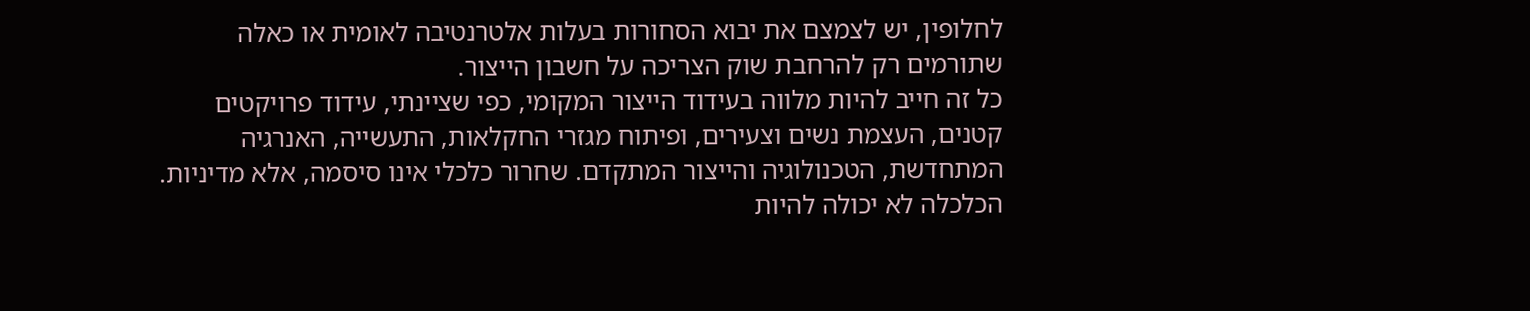לחלופין, יש לצמצם את יבוא הסחורות בעלות אלטרנטיבה לאומית או כאלה שתורמים רק להרחבת שוק הצריכה על חשבון הייצור.
כל זה חייב להיות מלווה בעידוד הייצור המקומי, כפי שציינתי, עידוד פרויקטים קטנים, העצמת נשים וצעירים, ופיתוח מגזרי החקלאות, התעשייה, האנרגיה המתחדשת, הטכנולוגיה והייצור המתקדם. שחרור כלכלי אינו סיסמה, אלא מדיניות. הכלכלה לא יכולה להיות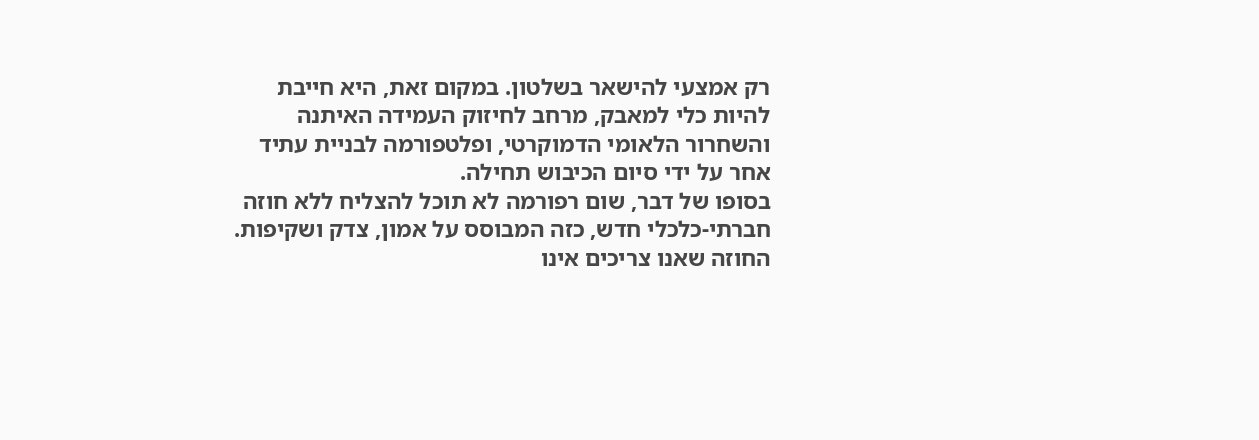רק אמצעי להישאר בשלטון. במקום זאת, היא חייבת להיות כלי למאבק, מרחב לחיזוק העמידה האיתנה והשחרור הלאומי הדמוקרטי, ופלטפורמה לבניית עתיד אחר על ידי סיום הכיבוש תחילה.
בסופו של דבר, שום רפורמה לא תוכל להצליח ללא חוזה חברתי-כלכלי חדש, כזה המבוסס על אמון, צדק ושקיפות. החוזה שאנו צריכים אינו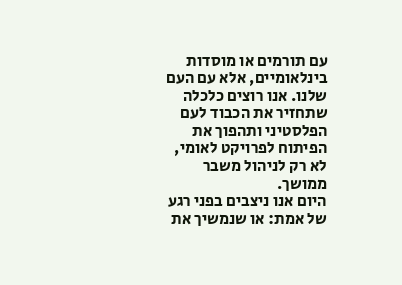עם תורמים או מוסדות בינלאומיים, אלא עם העם שלנו. אנו רוצים כלכלה שתחזיר את הכבוד לעם הפלסטיני ותהפוך את הפיתוח לפרויקט לאומי, לא רק לניהול משבר ממושך.
היום אנו ניצבים בפני רגע של אמת: או שנמשיך את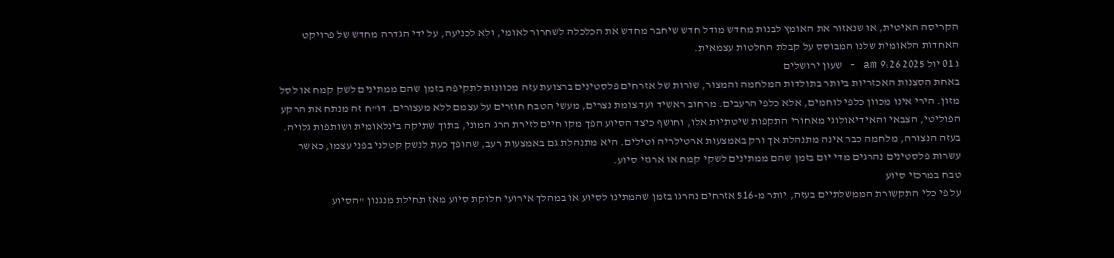הקריסה האיטית, או שנאזור את האומץ לבנות מחדש מודל חדש שיחבר מחדש את הכלכלה לשחרור לאומי, ולא לכניעה, על ידי הגדרה מחדש של פרויקט האחדות הלאומית שלנו המבוסס על קבלת החלטות עצמאית.
ג 01 יול 2025 9:26 am - שעון ירושלים
באחת הסצנות האכזריות ביותר בתולדות המלחמה והמצור, שורות של אזרחים פלסטינים ברצועת עזה מכוונות לתקיפה בזמן שהם ממתינים לשק קמח או לסל מזון. הירי אינו מכוון כלפי לוחמים, אלא כלפי הרעבים. מרחוב ראשיד ועד צומת נצרים, מעשי הטבח חוזרים על עצמם ללא מעצורים. דו"ח זה מנתח את הרקע הפוליטי, הצבאי והאידיאולוגי מאחורי התקפות שיטתיות אלו, וחושף כיצד הסיוע הפך מקו חיים לזירת הרג המוני, בתוך שתיקה בינלאומית ושותפות גלויה.
בעזה הנצורה, מלחמה כבר אינה מתנהלת אך ורק באמצעות ארטילריה וטילים. היא מתנהלת גם באמצעות רעב, שהופך כעת לנשק קטלני בפני עצמו, כאשר עשרות פלסטינים נהרגים מדי יום בזמן שהם ממתינים לשקי קמח או ארגזי סיוע.
טבח במרכזי סיוע
על פי כלי התקשורת הממשלתיים בעזה, יותר מ-516 אזרחים נהרגו בזמן שהמתינו לסיוע או במהלך אירועי חלוקת סיוע מאז תחילת מנגנון "הסיוע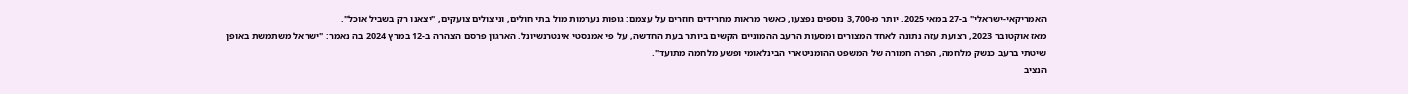האמריקאי-ישראלי" ב-27 במאי 2025. יותר מ-3,700 נוספים נפצעו, כאשר מראות מחרידים חוזרים על עצמם: גופות נערמות מול בתי חולים, וניצולים צועקים, "יצאנו רק בשביל אוכל".
מאז אוקטובר 2023, רצועת עזה נתונה לאחד המצורים ומסעות הרעב ההמוניים הקשים ביותר בעת החדשה, על פי אמנסטי אינטרנשיונל. הארגון פרסם הצהרה ב-12 במרץ 2024 בה נאמר: "ישראל משתמשת באופן שיטתי ברעב כנשק מלחמה, הפרה חמורה של המשפט ההומניטארי הבינלאומי ופשע מלחמה מתועד".
הנציב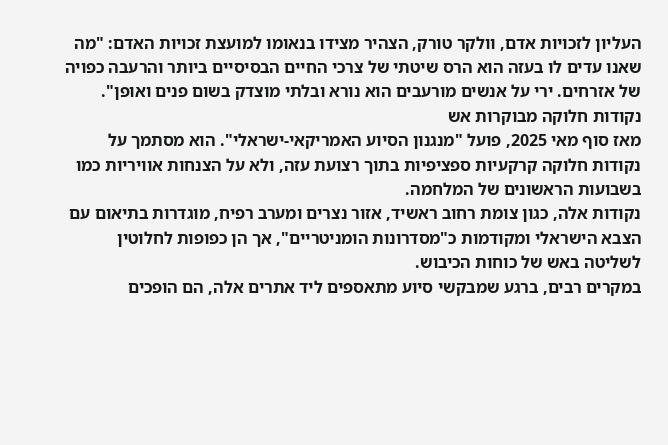העליון לזכויות אדם, וולקר טורק, הצהיר מצידו בנאומו למועצת זכויות האדם: "מה שאנו עדים לו בעזה הוא הרס שיטתי של צרכי החיים הבסיסיים ביותר והרעבה כפויה של אזרחים. ירי על אנשים מורעבים הוא נורא ובלתי מוצדק בשום פנים ואופן".
נקודות חלוקה מבוקרות אש
מאז סוף מאי 2025, פועל "מנגנון הסיוע האמריקאי-ישראלי". הוא מסתמך על נקודות חלוקה קרקעיות ספציפיות בתוך רצועת עזה, ולא על הצנחות אוויריות כמו בשבועות הראשונים של המלחמה.
נקודות אלה, כגון צומת רחוב ראשיד, אזור נצרים ומערב רפיח, מוגדרות בתיאום עם הצבא הישראלי ומקודמות כ"מסדרונות הומניטריים", אך הן כפופות לחלוטין לשליטה באש של כוחות הכיבוש.
במקרים רבים, ברגע שמבקשי סיוע מתאספים ליד אתרים אלה, הם הופכים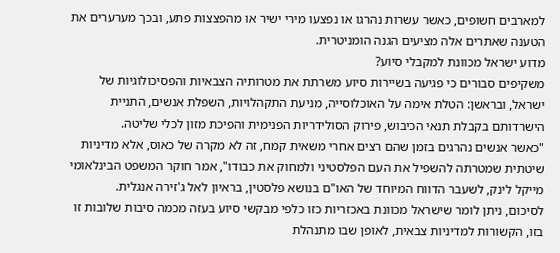למארבים חשופים, כאשר עשרות נהרגו או נפצעו מירי ישיר או מהפצצות פתע, ובכך מערערים את הטענה שאתרים אלה מציעים הגנה הומניטרית.
מדוע ישראל מכוונת למקבלי סיוע?
משקיפים סבורים כי פגיעה בשיירות סיוע משרתת את מטרותיה הצבאיות והפסיכולוגיות של ישראל, ובראשן: הטלת אימה על האוכלוסייה, מניעת התקהלויות, השפלת אנשים, התניית הישרדותם בקבלת תנאי הכיבוש, פירוק הסולידריות הפנימית והפיכת מזון לכלי שליטה.
"כאשר אנשים נהרגים בזמן שהם רצים אחרי משאית קמח, זה לא מקרה של כאוס, אלא מדיניות שיטתית שמטרתה להשפיל את העם הפלסטיני ולמחוק את כבודו", אמר חוקר המשפט הבינלאומי מייקל לינק, לשעבר הדווח המיוחד של האו"ם בנושא פלסטין, בראיון לאל ג'זירה אנגלית.
לסיכום, ניתן לומר שישראל מכוונת באכזריות כזו כלפי מבקשי סיוע בעזה מכמה סיבות שלובות זו בזו, הקשורות למדיניות צבאית, לאופן שבו מתנהלת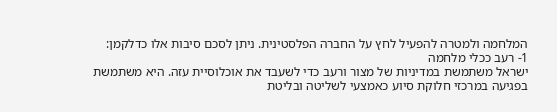המלחמה ולמטרה להפעיל לחץ על החברה הפלסטינית. ניתן לסכם סיבות אלו כדלקמן:
1- רעב ככלי מלחמה
ישראל משתמשת במדיניות של מצור ורעב כדי לשעבד את אוכלוסיית עזה. היא משתמשת בפגיעה במרכזי חלוקת סיוע כאמצעי לשליטה ובליטת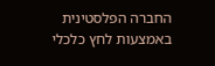החברה הפלסטינית באמצעות לחץ כלכלי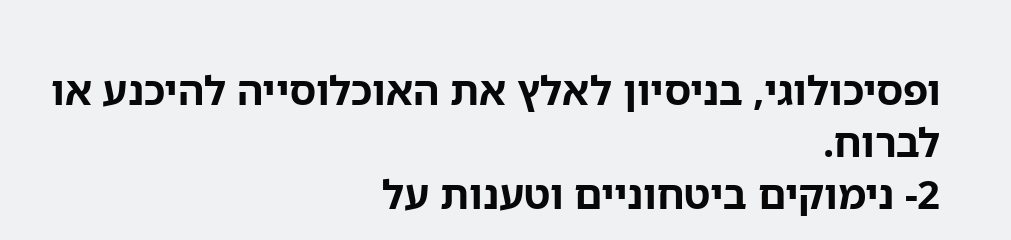ופסיכולוגי, בניסיון לאלץ את האוכלוסייה להיכנע או לברוח.
2- נימוקים ביטחוניים וטענות על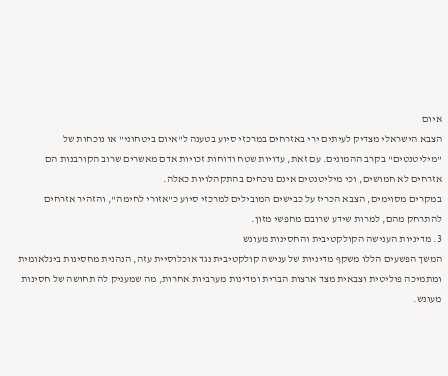איום
הצבא הישראלי מצדיק לעיתים ירי באזרחים במרכזי סיוע בטענה ל"איום ביטחוני" או נוכחות של "מיליטנטים" בקרב ההמונים. עם זאת, עדויות שטח ודוחות זכויות אדם מאשרים שרוב הקורבנות הם אזרחים לא חמושים, וכי מיליטנטים אינם נוכחים בהתקהלויות כאלה.
במקרים מסוימים, הצבא הכריז על כבישים המובילים למרכזי סיוע כ"אזורי לחימה", והזהיר אזרחים להתרחק מהם, למרות שידע שרובם מחפשי מזון.
3. מדיניות הענישה הקולקטיבית והחסינות מעונש
המשך הפשעים הללו משקף מדיניות של ענישה קולקטיבית נגד אוכלוסיית עזה, הנהנית מחסינות בינלאומית ומתמיכה פוליטית וצבאית מצד ארצות הברית ומדינות מערביות אחרות, מה שמעניק לה תחושה של חסינות מעונש.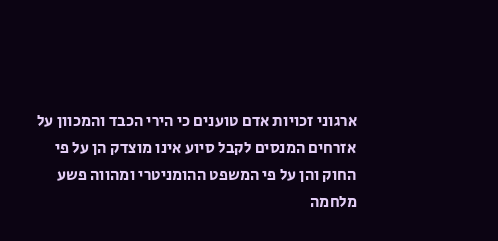ארגוני זכויות אדם טוענים כי הירי הכבד והמכוון על אזרחים המנסים לקבל סיוע אינו מוצדק הן על פי החוק והן על פי המשפט ההומניטרי ומהווה פשע מלחמה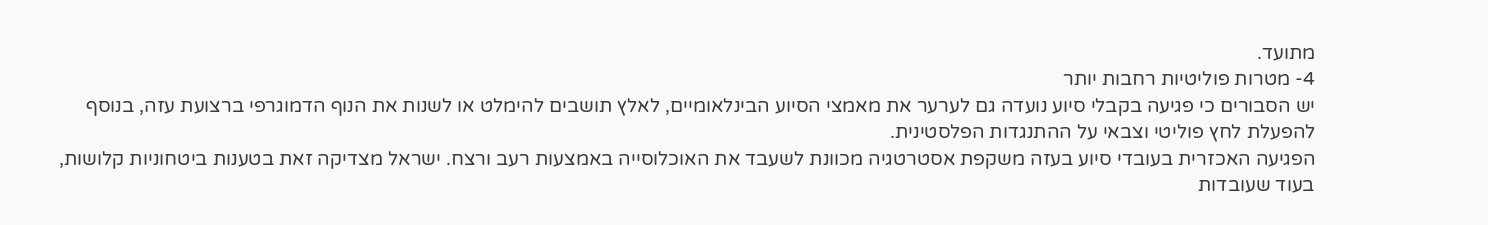מתועד.
4- מטרות פוליטיות רחבות יותר
יש הסבורים כי פגיעה בקבלי סיוע נועדה גם לערער את מאמצי הסיוע הבינלאומיים, לאלץ תושבים להימלט או לשנות את הנוף הדמוגרפי ברצועת עזה, בנוסף להפעלת לחץ פוליטי וצבאי על ההתנגדות הפלסטינית.
הפגיעה האכזרית בעובדי סיוע בעזה משקפת אסטרטגיה מכוונת לשעבד את האוכלוסייה באמצעות רעב ורצח. ישראל מצדיקה זאת בטענות ביטחוניות קלושות, בעוד שעובדות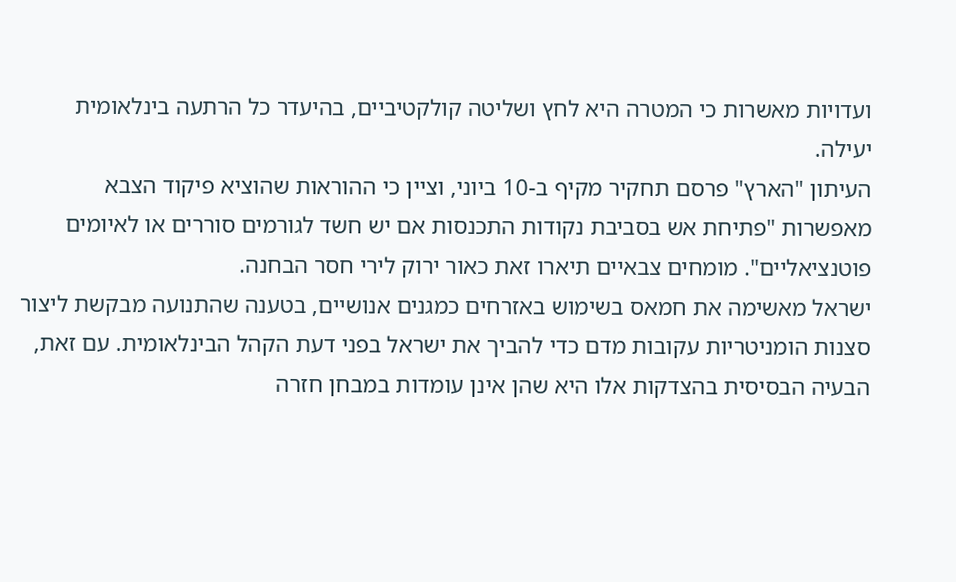ועדויות מאשרות כי המטרה היא לחץ ושליטה קולקטיביים, בהיעדר כל הרתעה בינלאומית יעילה.
העיתון "הארץ" פרסם תחקיר מקיף ב-10 ביוני, וציין כי ההוראות שהוציא פיקוד הצבא מאפשרות "פתיחת אש בסביבת נקודות התכנסות אם יש חשד לגורמים סוררים או לאיומים פוטנציאליים". מומחים צבאיים תיארו זאת כאור ירוק לירי חסר הבחנה.
ישראל מאשימה את חמאס בשימוש באזרחים כמגנים אנושיים, בטענה שהתנועה מבקשת ליצור סצנות הומניטריות עקובות מדם כדי להביך את ישראל בפני דעת הקהל הבינלאומית. עם זאת, הבעיה הבסיסית בהצדקות אלו היא שהן אינן עומדות במבחן חזרה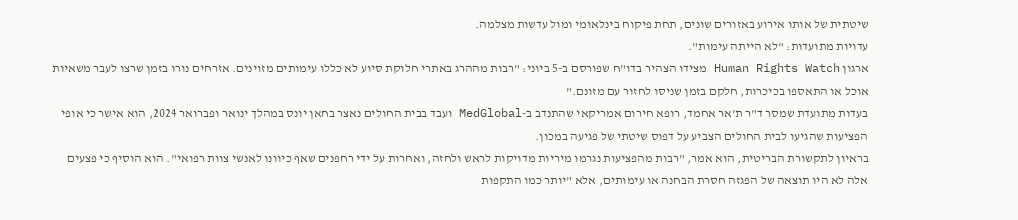שיטתית של אותו אירוע באזורים שונים, תחת פיקוח בינלאומי ומול עדשות מצלמה.
עדויות מתועדות: "לא הייתה עימות".
ארגון Human Rights Watch מצידו הצהיר בדו"ח שפורסם ב-5 ביוני: "רבות מההרג באתרי חלוקת סיוע לא כללו עימותים מזוינים. אזרחים נורו בזמן שרצו לעבר משאיות אוכל או התאספו בכיכרות, חלקם בזמן שניסו לחזור עם מזונם."
בעדות מתועדת שמסר ד"ר ת'אר אחמד, רופא חירום אמריקאי שהתנדב ב-MedGlobal ועבד בבית החולים נאצר בחאן יונס במהלך ינואר ופברואר 2024, הוא אישר כי אופי הפציעות שהגיעו לבית החולים הצביע על דפוס שיטתי של פגיעה במכון.
בראיון לתקשורת הבריטית, הוא אמר, "רבות מהפציעות נגרמו מיריות מדויקות לראש ולחזה, ואחרות על ידי רחפנים שאף כיוונו לאנשי צוות רפואי". הוא הוסיף כי פצעים אלה לא היו תוצאה של הפגזה חסרת הבחנה או עימותים, אלא "יותר כמו התקפות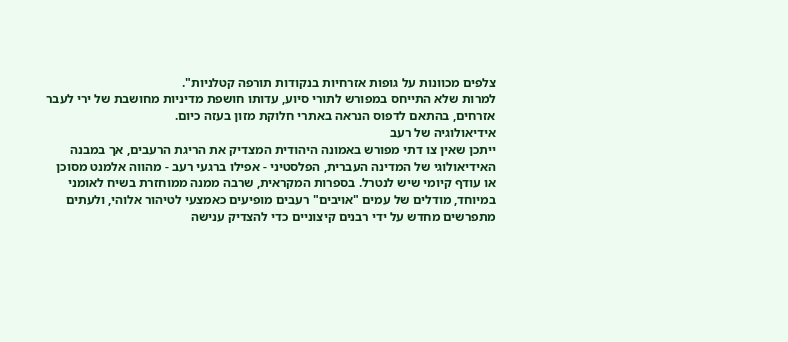צלפים מכוונות על גופות אזרחיות בנקודות תורפה קטלניות".
למרות שלא התייחס במפורש לתורי סיוע, עדותו חושפת מדיניות מחושבת של ירי לעבר אזרחים, בהתאם לדפוס הנראה באתרי חלוקת מזון בעזה כיום.
אידיאולוגיה של רעב
ייתכן שאין צו דתי מפורש באמונה היהודית המצדיק את הריגת הרעבים, אך במבנה האידיאולוגי של המדינה העברית, הפלסטיני - אפילו ברגעי רעב - מהווה אלמנט מסוכן או עודף קיומי שיש לנטרל. בספרות המקראית, שרבה ממנה ממוחזרת בשיח לאומני במיוחד, מודלים של עמים "אויבים" רעבים מופיעים כאמצעי לטיהור אלוהי, ולעתים מתפרשים מחדש על ידי רבנים קיצוניים כדי להצדיק ענישה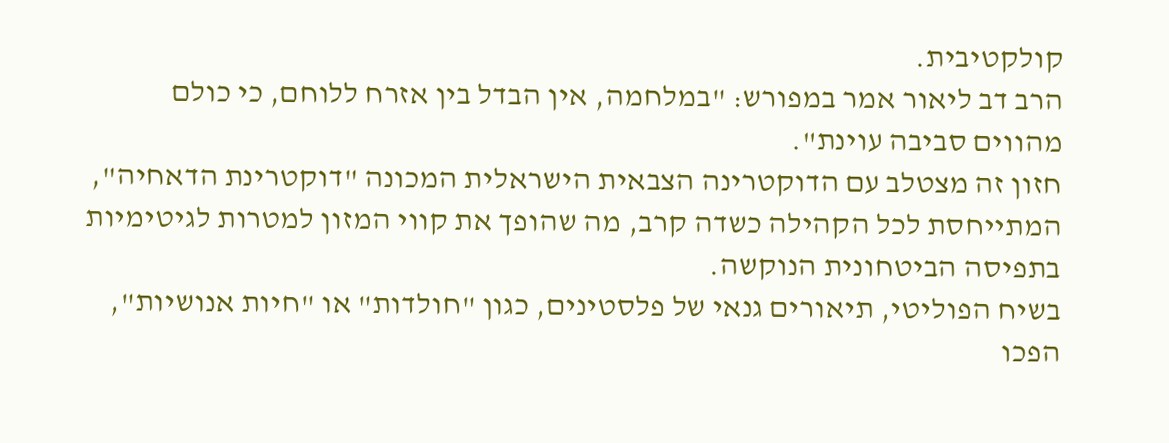קולקטיבית.
הרב דב ליאור אמר במפורש: "במלחמה, אין הבדל בין אזרח ללוחם, כי כולם מהווים סביבה עוינת".
חזון זה מצטלב עם הדוקטרינה הצבאית הישראלית המכונה "דוקטרינת הדאחיה", המתייחסת לכל הקהילה כשדה קרב, מה שהופך את קווי המזון למטרות לגיטימיות בתפיסה הביטחונית הנוקשה.
בשיח הפוליטי, תיאורים גנאי של פלסטינים, כגון "חולדות" או "חיות אנושיות", הפכו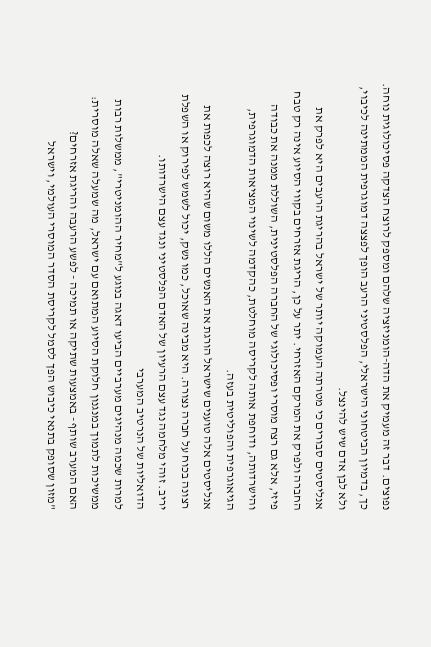נפוצים. דבר זה מעמיק את הדה-הומניזציה שלהם ומספק לרוצח הצדקה פסיכולוגית נוחה. כך, בדמיון הביטחוני הישראלי, הפלסטיני הרעב הופך לפצצה דמוגרפית הממתינה לכיבוי, ולא לבן אדם שיש להינצל.
אנליסטים סבורים כי מטרתה העמוקה יותר של ישראל בהריגת הרעבים היא לפרק את החברה ולפרק את המרקם האזרחי. יתר על כן, הריגת אזרחים בקווי הסיוע אינה רק טבח פיזי, אלא גם רצח מוסרי ופסיכולוגי של החברה הפלסטינית, השוללת ממנה את כבודה והישרדותה, ודוחפת אותה לקריסה מוחלטת, כהקדמה לשינוי המציאות הדמוגרפית, הגיאוגרפית והפוליטית בעזה.
אנליסטים אלה טוענים שישראל הורגת את האנשים הללו משום שהיא רוצה לכפות את רצונה בכוח על חברה נצורה. היא מבינה שאוכל, כמו נשק, יכול לשמש לפירוק או השפלת יריב. זוהי מלחמה נגד עצם הרעיון של האדם הפלסטיני ונגד עצם הישרדותו.
הדואליות של הנרטיב המערבי
למרות שכמה מנהיגים מערביים הביעו דאגה בנוגע ל"מחיר ההומניטרי", ממשלות רבות ממשיכות לתמוך במנגנון חלוקת הסיוע המתואם עם ישראל, מה שמעלה שאלה מוסרית: האם המערב שותף - באמצעות שתיקה או תמיכה - לפשע הרעבה והריגת אזרחים?
"מזון שסופק בתנאי כיבוש הפך לסמל לקריסת הסדר המוסרי העולמי, וישראל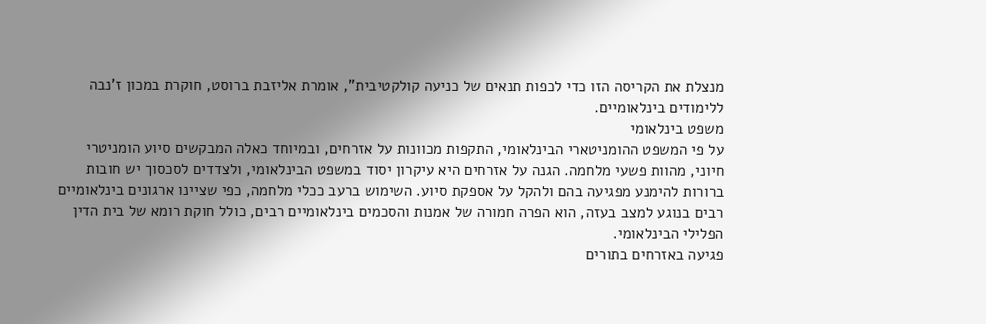מנצלת את הקריסה הזו כדי לכפות תנאים של כניעה קולקטיבית", אומרת אליזבת ברוסט, חוקרת במכון ז'נבה ללימודים בינלאומיים.
משפט בינלאומי
על פי המשפט ההומניטארי הבינלאומי, התקפות מכוונות על אזרחים, ובמיוחד כאלה המבקשים סיוע הומניטרי חיוני, מהוות פשעי מלחמה. הגנה על אזרחים היא עיקרון יסוד במשפט הבינלאומי, ולצדדים לסכסוך יש חובות ברורות להימנע מפגיעה בהם ולהקל על אספקת סיוע. השימוש ברעב ככלי מלחמה, כפי שציינו ארגונים בינלאומיים רבים בנוגע למצב בעזה, הוא הפרה חמורה של אמנות והסכמים בינלאומיים רבים, כולל חוקת רומא של בית הדין הפלילי הבינלאומי.
פגיעה באזרחים בתורים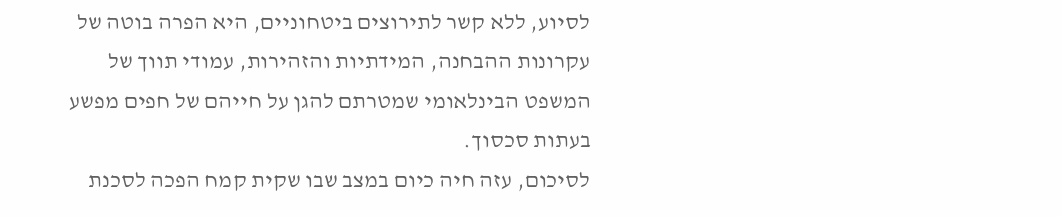לסיוע, ללא קשר לתירוצים ביטחוניים, היא הפרה בוטה של עקרונות ההבחנה, המידתיות והזהירות, עמודי תווך של המשפט הבינלאומי שמטרתם להגן על חייהם של חפים מפשע בעתות סכסוך.
לסיכום, עזה חיה כיום במצב שבו שקית קמח הפכה לסכנת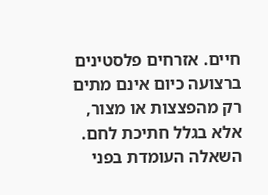חיים. אזרחים פלסטינים ברצועה כיום אינם מתים רק מהפצצות או מצור, אלא בגלל חתיכת לחם. השאלה העומדת בפני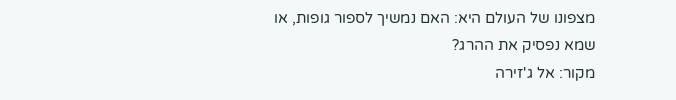מצפונו של העולם היא: האם נמשיך לספור גופות, או שמא נפסיק את ההרג?
מקור: אל ג'זירה